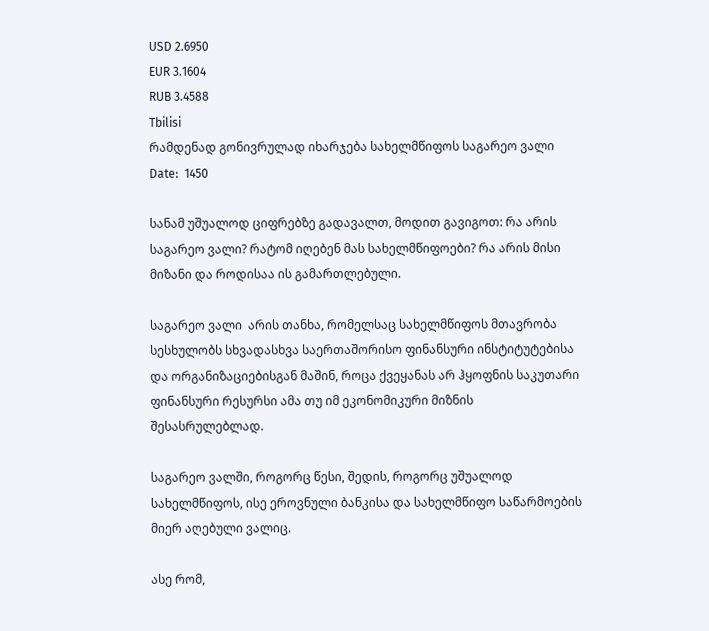USD 2.6950
EUR 3.1604
RUB 3.4588
Tbilisi
რამდენად გონივრულად იხარჯება სახელმწიფოს საგარეო ვალი
Date:  1450

სანამ უშუალოდ ციფრებზე გადავალთ, მოდით გავიგოთ: რა არის საგარეო ვალი? რატომ იღებენ მას სახელმწიფოები? რა არის მისი მიზანი და როდისაა ის გამართლებული.

საგარეო ვალი  არის თანხა, რომელსაც სახელმწიფოს მთავრობა სესხულობს სხვადასხვა საერთაშორისო ფინანსური ინსტიტუტებისა და ორგანიზაციებისგან მაშინ, როცა ქვეყანას არ ჰყოფნის საკუთარი ფინანსური რესურსი ამა თუ იმ ეკონომიკური მიზნის შესასრულებლად.

საგარეო ვალში, როგორც წესი, შედის, როგორც უშუალოდ სახელმწიფოს, ისე ეროვნული ბანკისა და სახელმწიფო საწარმოების მიერ აღებული ვალიც.

ასე რომ,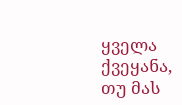ყველა ქვეყანა, თუ მას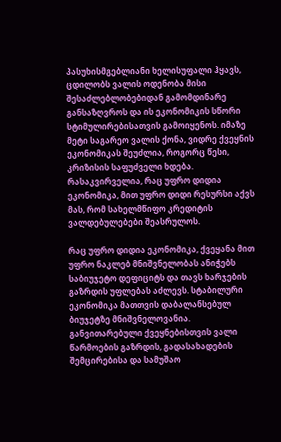პასუხისმგებლიანი ხელისუფალი ჰყავს,  ცდილობს ვალის ოდენობა მისი შესაძლებლობებიდან გამომდინარე განსაზღვროს და ის ეკონომიკის სწორი სტიმულირებისათვის გამოიყენოს. იმაზე მეტი საგარეო ვალის ქონა, ვიდრე ქვეყნის ეკონომიკას შეუძლია, როგორც წესი, კრიზისის საფუძველი ხდება. რასაკვირველია, რაც უფრო დიდია ეკონომიკა, მით უფრო დიდი რესურსი აქვს მას, რომ სახელმწიფო კრედიტის ვალდებულებები შეასრულოს.

რაც უფრო დიდია ეკონომიკა, ქვეყანა მით უფრო ნაკლებ მნიშვნელობას ანიჭებს საბიუჯეტო დეფიციტს და თავს ხარჯების გაზრდის უფლებას აძლევს. სტაბილური  ეკონომიკა მათთვის დაბალანსებულ ბიუჯეტზე მნიშვნელოვანია. განვითარებული ქვეყნებისთვის ვალი წარმოების გაზრდის, გადასახადების შემცირებისა და სამუშაო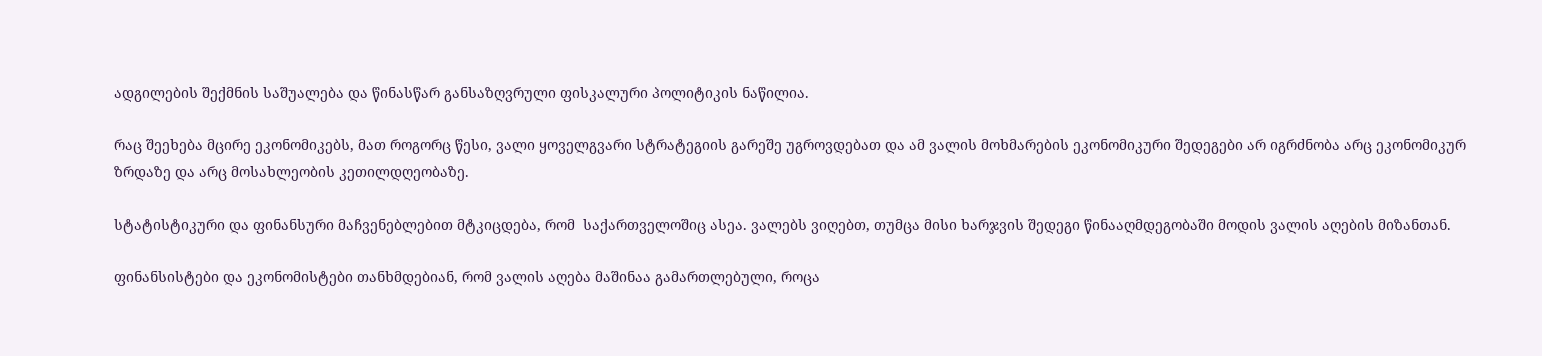ადგილების შექმნის საშუალება და წინასწარ განსაზღვრული ფისკალური პოლიტიკის ნაწილია.

რაც შეეხება მცირე ეკონომიკებს, მათ როგორც წესი, ვალი ყოველგვარი სტრატეგიის გარეშე უგროვდებათ და ამ ვალის მოხმარების ეკონომიკური შედეგები არ იგრძნობა არც ეკონომიკურ ზრდაზე და არც მოსახლეობის კეთილდღეობაზე.

სტატისტიკური და ფინანსური მაჩვენებლებით მტკიცდება, რომ  საქართველოშიც ასეა. ვალებს ვიღებთ, თუმცა მისი ხარჯვის შედეგი წინააღმდეგობაში მოდის ვალის აღების მიზანთან.

ფინანსისტები და ეკონომისტები თანხმდებიან, რომ ვალის აღება მაშინაა გამართლებული, როცა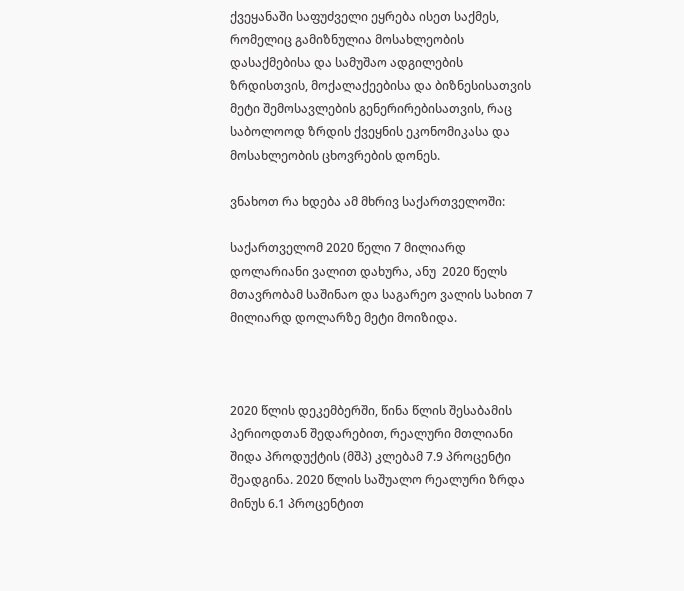ქვეყანაში საფუძველი ეყრება ისეთ საქმეს, რომელიც გამიზნულია მოსახლეობის დასაქმებისა და სამუშაო ადგილების ზრდისთვის, მოქალაქეებისა და ბიზნესისათვის მეტი შემოსავლების გენერირებისათვის, რაც საბოლოოდ ზრდის ქვეყნის ეკონომიკასა და მოსახლეობის ცხოვრების დონეს.

ვნახოთ რა ხდება ამ მხრივ საქართველოში:

საქართველომ 2020 წელი 7 მილიარდ დოლარიანი ვალით დახურა, ანუ  2020 წელს მთავრობამ საშინაო და საგარეო ვალის სახით 7 მილიარდ დოლარზე მეტი მოიზიდა.



2020 წლის დეკემბერში, წინა წლის შესაბამის პერიოდთან შედარებით, რეალური მთლიანი შიდა პროდუქტის (მშპ) კლებამ 7.9 პროცენტი შეადგინა. 2020 წლის საშუალო რეალური ზრდა მინუს 6.1 პროცენტით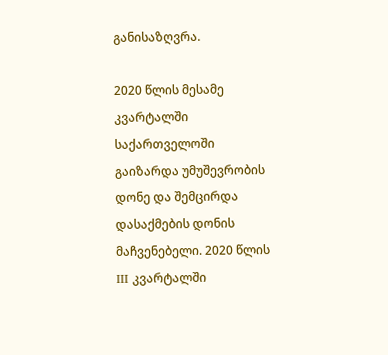განისაზღვრა.

2020 წლის მესამე კვარტალში საქართველოში გაიზარდა უმუშევრობის დონე და შემცირდა დასაქმების დონის მაჩვენებელი. 2020 წლის III კვარტალში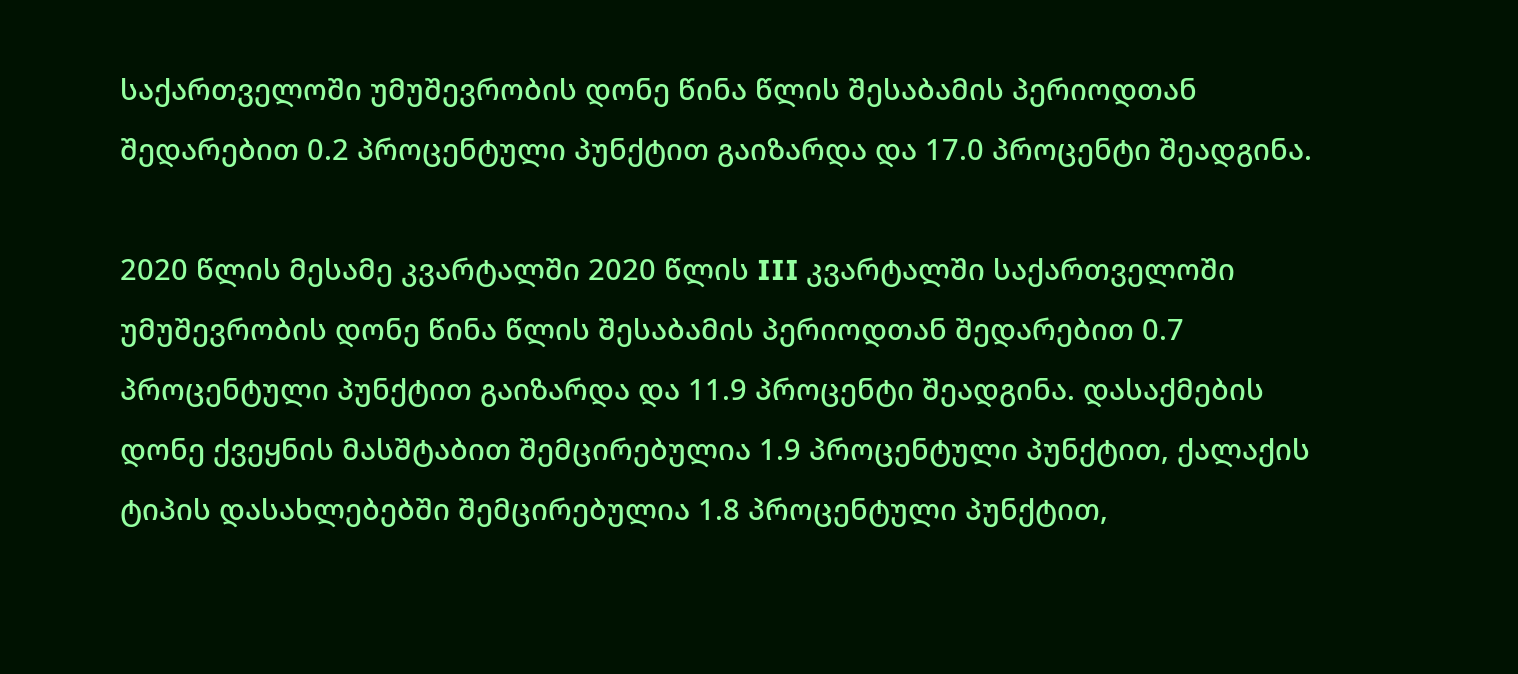საქართველოში უმუშევრობის დონე წინა წლის შესაბამის პერიოდთან შედარებით 0.2 პროცენტული პუნქტით გაიზარდა და 17.0 პროცენტი შეადგინა.

2020 წლის მესამე კვარტალში 2020 წლის III კვარტალში საქართველოში უმუშევრობის დონე წინა წლის შესაბამის პერიოდთან შედარებით 0.7 პროცენტული პუნქტით გაიზარდა და 11.9 პროცენტი შეადგინა. დასაქმების დონე ქვეყნის მასშტაბით შემცირებულია 1.9 პროცენტული პუნქტით, ქალაქის ტიპის დასახლებებში შემცირებულია 1.8 პროცენტული პუნქტით,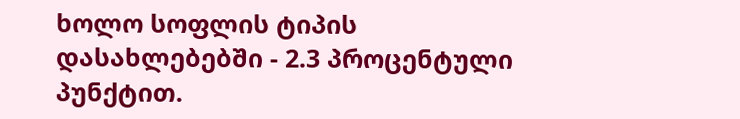ხოლო სოფლის ტიპის დასახლებებში - 2.3 პროცენტული პუნქტით.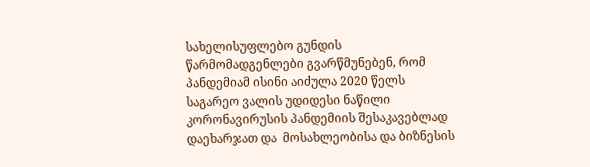სახელისუფლებო გუნდის წარმომადგენლები გვარწმუნებენ, რომ პანდემიამ ისინი აიძულა 2020 წელს საგარეო ვალის უდიდესი ნაწილი კორონავირუსის პანდემიის შესაკავებლად დაეხარჯათ და  მოსახლეობისა და ბიზნესის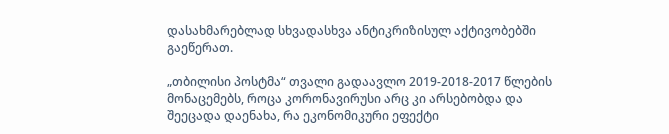დასახმარებლად სხვადასხვა ანტიკრიზისულ აქტივობებში გაეწერათ.

„თბილისი პოსტმა“ თვალი გადაავლო 2019-2018-2017 წლების მონაცემებს, როცა კორონავირუსი არც კი არსებობდა და შეეცადა დაენახა, რა ეკონომიკური ეფექტი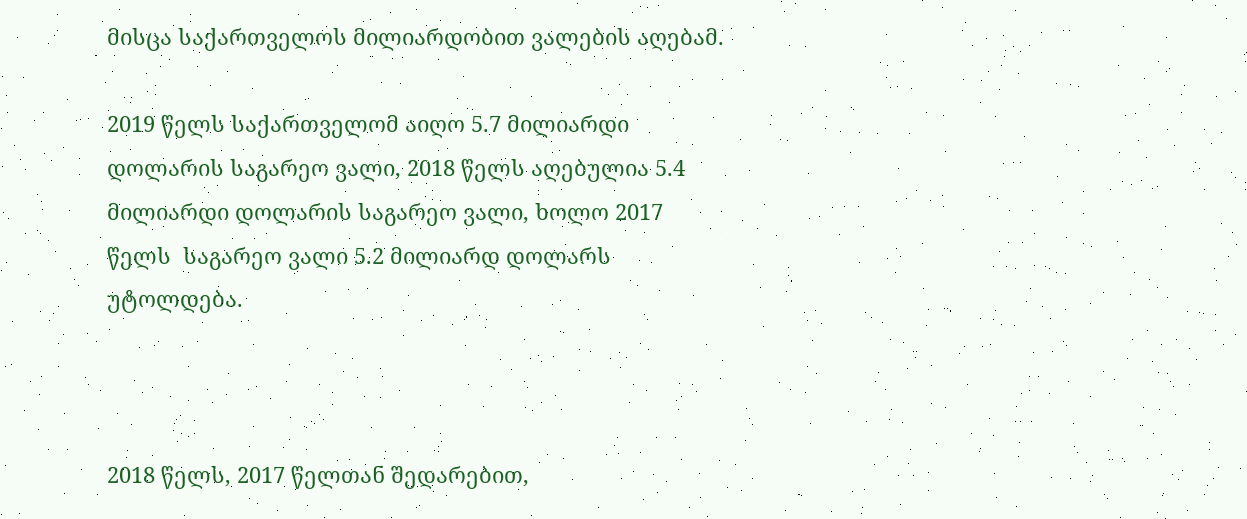მისცა საქართველოს მილიარდობით ვალების აღებამ.

2019 წელს საქართველომ აიღო 5.7 მილიარდი დოლარის საგარეო ვალი, 2018 წელს აღებულია 5.4 მილიარდი დოლარის საგარეო ვალი, ხოლო 2017 წელს  საგარეო ვალი 5.2 მილიარდ დოლარს უტოლდება.



2018 წელს, 2017 წელთან შედარებით,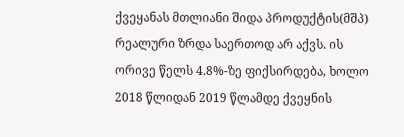ქვეყანას მთლიანი შიდა პროდუქტის(მშპ) რეალური ზრდა საერთოდ არ აქვს. ის ორივე წელს 4.8%-ზე ფიქსირდება, ხოლო 2018 წლიდან 2019 წლამდე ქვეყნის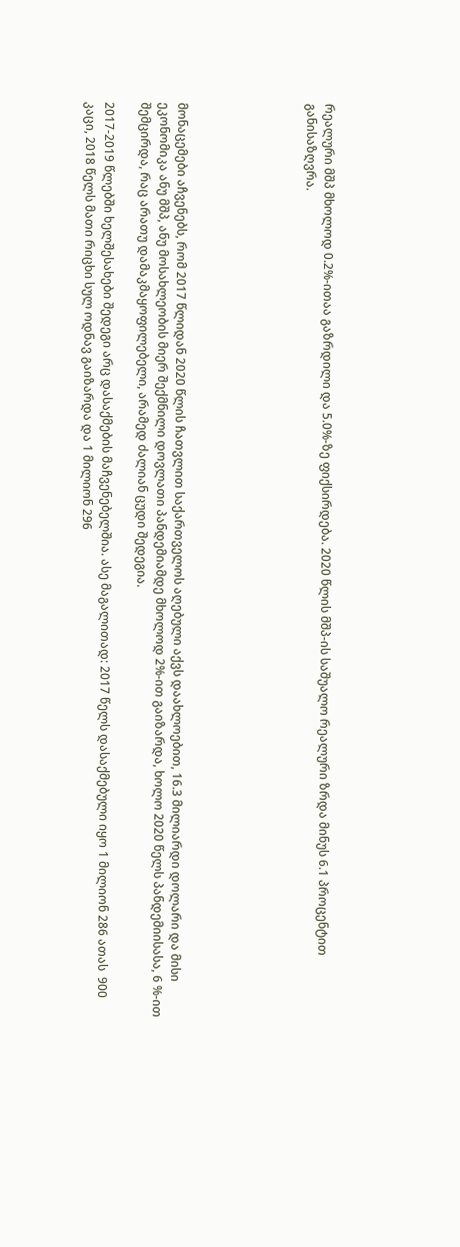რეალური მშპ მხოლოდ 0.2%-ითაა გაზრდილი და 5.0%-ზე ფიქსირდება. 2020 წლის მშპ-ის საშუალო რეალური ზრდა მინუს 6.1 პროცენტით განისაზღვრა.






მონაცემები აჩვენებს, რომ 2017 წლიდან 2020 წლის ჩათვლით საქართველოს აღებული აქვს დაახლოებით, 16.3 მილიარდი დოლარი და მისი ეკონომიკა ანუ მშპ, ანუ მოსახლეობის მიერ შექმნილი დოვლათი პანდემიამდე მხოლოდ 2%-ით გაიზარდა, ხოლო 2020 წელს პანდემიისასა, 6 %-ით შემცირდა, რაც არათუ დამაკმაყოფილებელი, არამედ ძალიან ცუდი შედეგია.

2017-2019 წლებში ხელშესახები შედეგი არც დასაქმების მაჩვენებელშია. ასე მაგალითად: 2017 წელს დასაქმებული იყო 1 მილიონ 286 ათას  900 კაცი, 2018 წელს მათი რიცხი სულ ოდნავ გაიზარდა და 1 მილიონ 296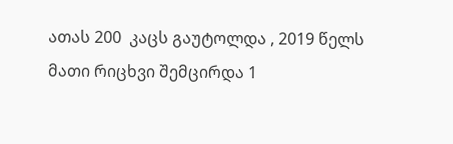ათას 200  კაცს გაუტოლდა , 2019 წელს მათი რიცხვი შემცირდა 1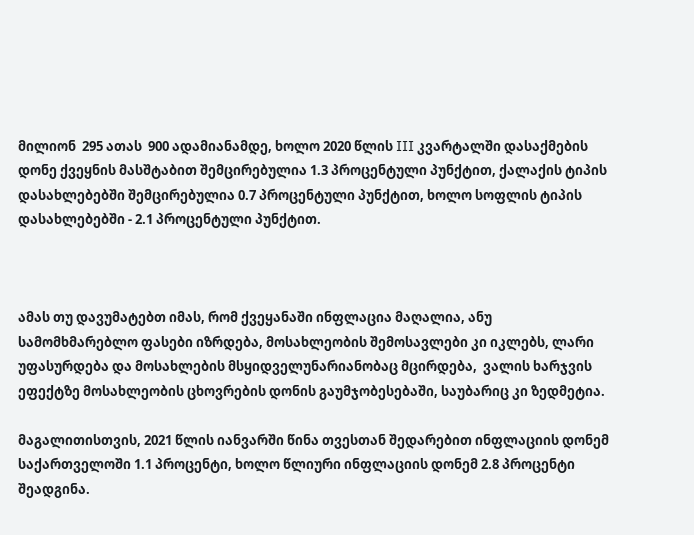მილიონ  295 ათას  900 ადამიანამდე, ხოლო 2020 წლის III კვარტალში დასაქმების დონე ქვეყნის მასშტაბით შემცირებულია 1.3 პროცენტული პუნქტით, ქალაქის ტიპის დასახლებებში შემცირებულია 0.7 პროცენტული პუნქტით, ხოლო სოფლის ტიპის დასახლებებში - 2.1 პროცენტული პუნქტით.



ამას თუ დავუმატებთ იმას, რომ ქვეყანაში ინფლაცია მაღალია, ანუ სამომხმარებლო ფასები იზრდება, მოსახლეობის შემოსავლები კი იკლებს, ლარი უფასურდება და მოსახლების მსყიდველუნარიანობაც მცირდება,  ვალის ხარჯვის ეფექტზე მოსახლეობის ცხოვრების დონის გაუმჯობესებაში, საუბარიც კი ზედმეტია.

მაგალითისთვის, 2021 წლის იანვარში წინა თვესთან შედარებით ინფლაციის დონემ საქართველოში 1.1 პროცენტი, ხოლო წლიური ინფლაციის დონემ 2.8 პროცენტი შეადგინა.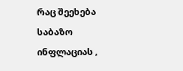რაც შეეხება საბაზო ინფლაციას ,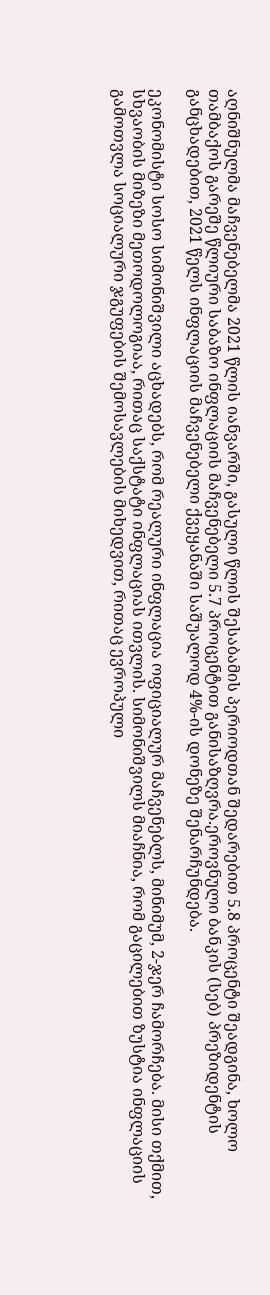აღნიშნულმა მაჩვენებელმა 2021 წლის იანვარში, გასული წლის შესაბამის პერიოდთან შედარებით 5.8 პროცენტი შეადგინა, ხოლო თამბაქოს გარეშე წლიური საბაზო ინფლაციის მაჩვენებელი 5.7 პროცენტით განისაზღვრა.ეროვნული ბანკის (სებ) პრეზიდენტის განცხადებით, 2021 წელს ინფლაციის მაჩვენებელი ქვეყანაში საშუალოდ 4%-ის დონეზე შენარჩუნდება.

ეკონომისტი სოსო სიმონიშვილი აცხადებს, რომ რეალური ინფლაცია ოფიციალურ მაჩვენებლს, მინიმუმ, 2-ჯერ ჩამორჩება. მისი თქმით, სხვაობის მიზეზი მეთოდოლოგიაა, რითაც საქსტატი ინფლაციას ითვლის. სიმონიშვილს მიაჩნია, რომ გაცილებით ზუსტია ინფლაციის გამოთვლა სოციალური ჯგუფების შემოსავლების მიხედვით, რითაც ევროპული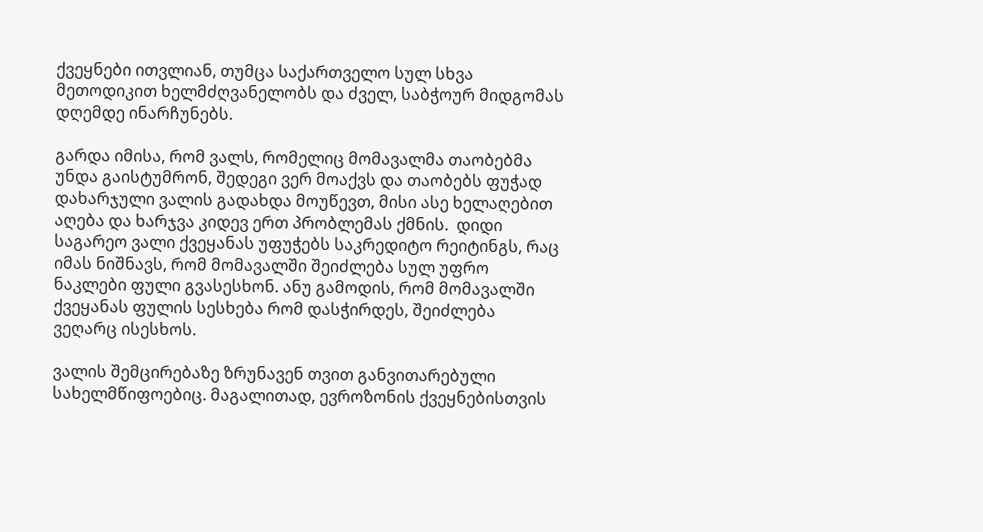ქვეყნები ითვლიან, თუმცა საქართველო სულ სხვა მეთოდიკით ხელმძღვანელობს და ძველ, საბჭოურ მიდგომას დღემდე ინარჩუნებს.

გარდა იმისა, რომ ვალს, რომელიც მომავალმა თაობებმა უნდა გაისტუმრონ, შედეგი ვერ მოაქვს და თაობებს ფუჭად დახარჯული ვალის გადახდა მოუწევთ, მისი ასე ხელაღებით აღება და ხარჯვა კიდევ ერთ პრობლემას ქმნის.  დიდი საგარეო ვალი ქვეყანას უფუჭებს საკრედიტო რეიტინგს, რაც იმას ნიშნავს, რომ მომავალში შეიძლება სულ უფრო ნაკლები ფული გვასესხონ. ანუ გამოდის, რომ მომავალში ქვეყანას ფულის სესხება რომ დასჭირდეს, შეიძლება ვეღარც ისესხოს.

ვალის შემცირებაზე ზრუნავენ თვით განვითარებული სახელმწიფოებიც. მაგალითად, ევროზონის ქვეყნებისთვის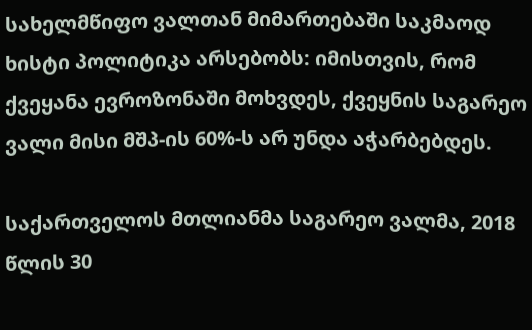სახელმწიფო ვალთან მიმართებაში საკმაოდ ხისტი პოლიტიკა არსებობს: იმისთვის, რომ ქვეყანა ევროზონაში მოხვდეს, ქვეყნის საგარეო ვალი მისი მშპ-ის 60%-ს არ უნდა აჭარბებდეს.

საქართველოს მთლიანმა საგარეო ვალმა, 2018 წლის 30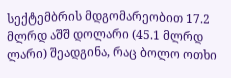სექტემბრის მდგომარეობით 17.2 მლრდ აშშ დოლარი (45.1 მლრდ ლარი) შეადგინა, რაც ბოლო ოთხი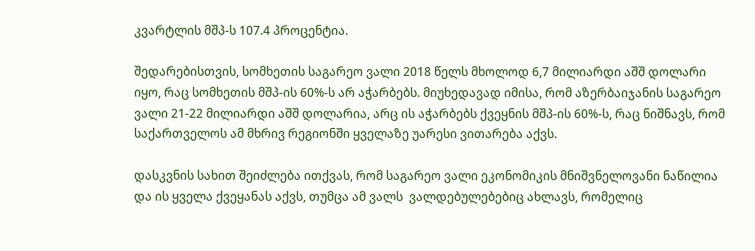კვარტლის მშპ-ს 107.4 პროცენტია.

შედარებისთვის, სომხეთის საგარეო ვალი 2018 წელს მხოლოდ 6,7 მილიარდი აშშ დოლარი იყო, რაც სომხეთის მშპ-ის 60%-ს არ აჭარბებს. მიუხედავად იმისა, რომ აზერბაიჯანის საგარეო ვალი 21-22 მილიარდი აშშ დოლარია, არც ის აჭარბებს ქვეყნის მშპ-ის 60%-ს, რაც ნიშნავს, რომ საქართველოს ამ მხრივ რეგიონში ყველაზე უარესი ვითარება აქვს.

დასკვნის სახით შეიძლება ითქვას, რომ საგარეო ვალი ეკონომიკის მნიშვნელოვანი ნაწილია და ის ყველა ქვეყანას აქვს, თუმცა ამ ვალს  ვალდებულებებიც ახლავს, რომელიც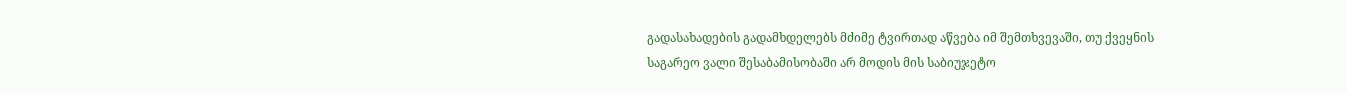გადასახადების გადამხდელებს მძიმე ტვირთად აწვება იმ შემთხვევაში, თუ ქვეყნის საგარეო ვალი შესაბამისობაში არ მოდის მის საბიუჯეტო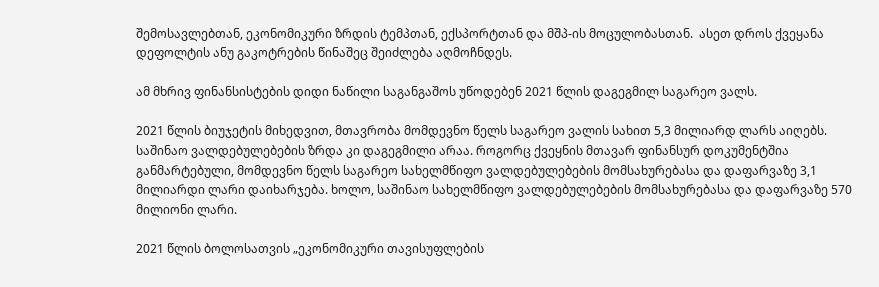შემოსავლებთან, ეკონომიკური ზრდის ტემპთან, ექსპორტთან და მშპ-ის მოცულობასთან.  ასეთ დროს ქვეყანა დეფოლტის ანუ გაკოტრების წინაშეც შეიძლება აღმოჩნდეს.

ამ მხრივ ფინანსისტების დიდი ნაწილი საგანგაშოს უწოდებენ 2021 წლის დაგეგმილ საგარეო ვალს.

2021 წლის ბიუჯეტის მიხედვით, მთავრობა მომდევნო წელს საგარეო ვალის სახით 5,3 მილიარდ ლარს აიღებს. საშინაო ვალდებულებების ზრდა კი დაგეგმილი არაა. როგორც ქვეყნის მთავარ ფინანსურ დოკუმენტშია განმარტებული, მომდევნო წელს საგარეო სახელმწიფო ვალდებულებების მომსახურებასა და დაფარვაზე 3,1 მილიარდი ლარი დაიხარჯება. ხოლო, საშინაო სახელმწიფო ვალდებულებების მომსახურებასა და დაფარვაზე 570 მილიონი ლარი.

2021 წლის ბოლოსათვის „ეკონომიკური თავისუფლების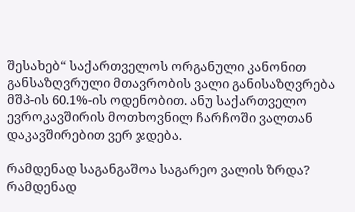შესახებ“ საქართველოს ორგანული კანონით განსაზღვრული მთავრობის ვალი განისაზღვრება მშპ-ის 60.1%-ის ოდენობით. ანუ საქართველო ევროკავშირის მოთხოვნილ ჩარჩოში ვალთან დაკავშირებით ვერ ჯდება.

რამდენად საგანგაშოა საგარეო ვალის ზრდა? რამდენად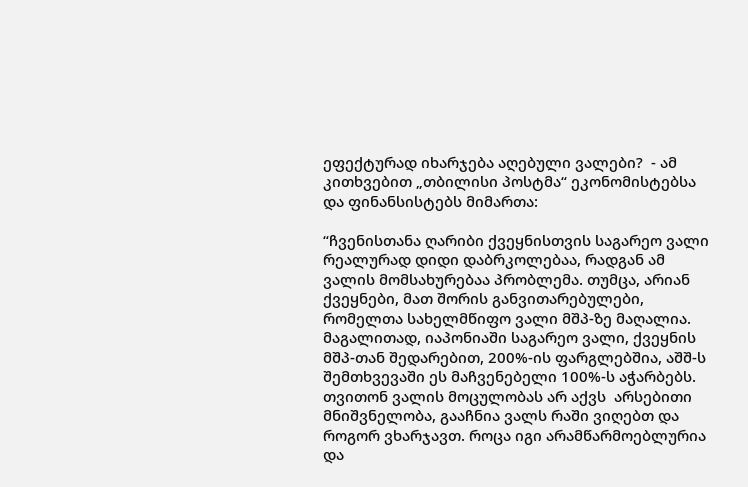ეფექტურად იხარჯება აღებული ვალები?  - ამ კითხვებით „თბილისი პოსტმა“ ეკონომისტებსა და ფინანსისტებს მიმართა:

“ჩვენისთანა ღარიბი ქვეყნისთვის საგარეო ვალი რეალურად დიდი დაბრკოლებაა, რადგან ამ ვალის მომსახურებაა პრობლემა. თუმცა, არიან ქვეყნები, მათ შორის განვითარებულები, რომელთა სახელმწიფო ვალი მშპ-ზე მაღალია. მაგალითად, იაპონიაში საგარეო ვალი, ქვეყნის მშპ-თან შედარებით, 200%-ის ფარგლებშია, აშშ-ს შემთხვევაში ეს მაჩვენებელი 100%-ს აჭარბებს.  თვითონ ვალის მოცულობას არ აქვს  არსებითი მნიშვნელობა, გააჩნია ვალს რაში ვიღებთ და როგორ ვხარჯავთ. როცა იგი არამწარმოებლურია და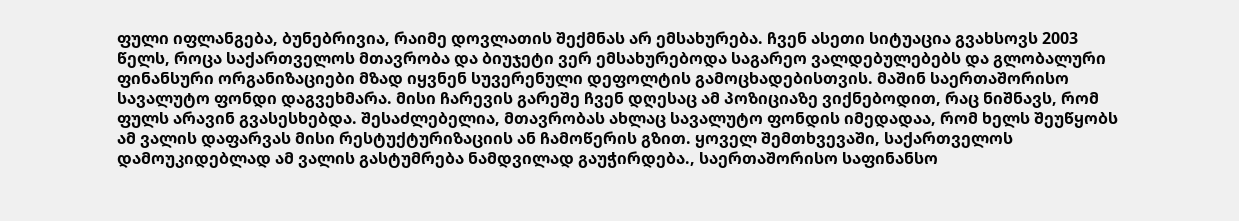ფული იფლანგება, ბუნებრივია, რაიმე დოვლათის შექმნას არ ემსახურება. ჩვენ ასეთი სიტუაცია გვახსოვს 2003 წელს, როცა საქართველოს მთავრობა და ბიუჯეტი ვერ ემსახურებოდა საგარეო ვალდებულებებს და გლობალური ფინანსური ორგანიზაციები მზად იყვნენ სუვერენული დეფოლტის გამოცხადებისთვის. მაშინ საერთაშორისო სავალუტო ფონდი დაგვეხმარა. მისი ჩარევის გარეშე ჩვენ დღესაც ამ პოზიციაზე ვიქნებოდით, რაც ნიშნავს, რომ ფულს არავინ გვასესხებდა. შესაძლებელია, მთავრობას ახლაც სავალუტო ფონდის იმედადაა, რომ ხელს შეუწყობს ამ ვალის დაფარვას მისი რესტუქტურიზაციის ან ჩამოწერის გზით. ყოველ შემთხვევაში, საქართველოს დამოუკიდებლად ამ ვალის გასტუმრება ნამდვილად გაუჭირდება., საერთაშორისო საფინანსო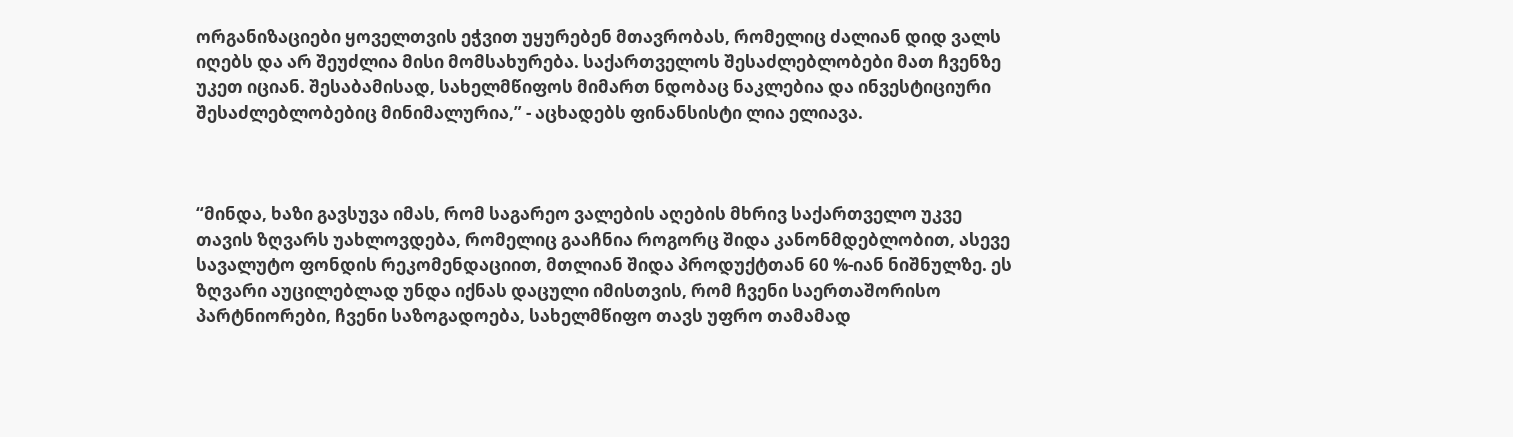ორგანიზაციები ყოველთვის ეჭვით უყურებენ მთავრობას, რომელიც ძალიან დიდ ვალს იღებს და არ შეუძლია მისი მომსახურება. საქართველოს შესაძლებლობები მათ ჩვენზე უკეთ იციან. შესაბამისად, სახელმწიფოს მიმართ ნდობაც ნაკლებია და ინვესტიციური შესაძლებლობებიც მინიმალურია,” - აცხადებს ფინანსისტი ლია ელიავა.



“მინდა, ხაზი გავსუვა იმას, რომ საგარეო ვალების აღების მხრივ საქართველო უკვე თავის ზღვარს უახლოვდება, რომელიც გააჩნია როგორც შიდა კანონმდებლობით, ასევე სავალუტო ფონდის რეკომენდაციით, მთლიან შიდა პროდუქტთან 60 %-იან ნიშნულზე. ეს ზღვარი აუცილებლად უნდა იქნას დაცული იმისთვის, რომ ჩვენი საერთაშორისო პარტნიორები, ჩვენი საზოგადოება, სახელმწიფო თავს უფრო თამამად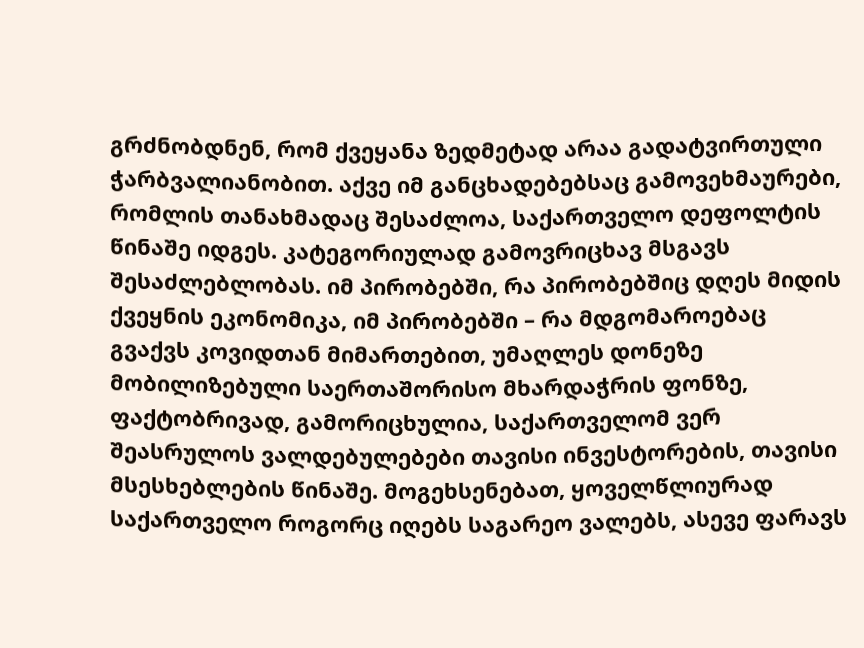გრძნობდნენ, რომ ქვეყანა ზედმეტად არაა გადატვირთული ჭარბვალიანობით. აქვე იმ განცხადებებსაც გამოვეხმაურები, რომლის თანახმადაც შესაძლოა, საქართველო დეფოლტის წინაშე იდგეს. კატეგორიულად გამოვრიცხავ მსგავს შესაძლებლობას. იმ პირობებში, რა პირობებშიც დღეს მიდის ქვეყნის ეკონომიკა, იმ პირობებში – რა მდგომაროებაც გვაქვს კოვიდთან მიმართებით, უმაღლეს დონეზე მობილიზებული საერთაშორისო მხარდაჭრის ფონზე, ფაქტობრივად, გამორიცხულია, საქართველომ ვერ შეასრულოს ვალდებულებები თავისი ინვესტორების, თავისი მსესხებლების წინაშე. მოგეხსენებათ, ყოველწლიურად საქართველო როგორც იღებს საგარეო ვალებს, ასევე ფარავს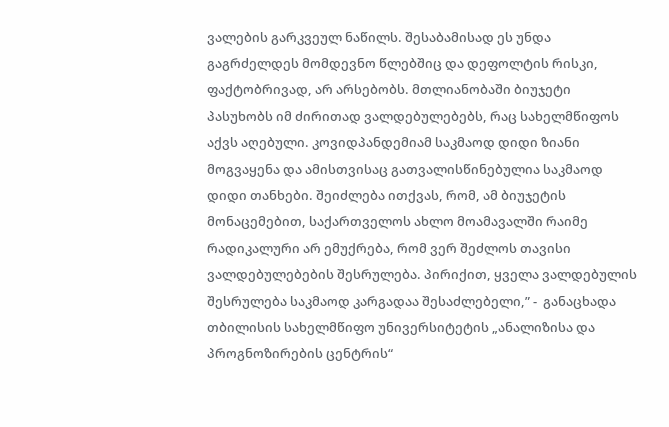ვალების გარკვეულ ნაწილს. შესაბამისად ეს უნდა გაგრძელდეს მომდევნო წლებშიც და დეფოლტის რისკი, ფაქტობრივად, არ არსებობს. მთლიანობაში ბიუჯეტი პასუხობს იმ ძირითად ვალდებულებებს, რაც სახელმწიფოს აქვს აღებული. კოვიდპანდემიამ საკმაოდ დიდი ზიანი მოგვაყენა და ამისთვისაც გათვალისწინებულია საკმაოდ დიდი თანხები. შეიძლება ითქვას, რომ, ამ ბიუჯეტის მონაცემებით, საქართველოს ახლო მოამავალში რაიმე რადიკალური არ ემუქრება, რომ ვერ შეძლოს თავისი ვალდებულებების შესრულება. პირიქით, ყველა ვალდებულის შესრულება საკმაოდ კარგადაა შესაძლებელი,” -  განაცხადა თბილისის სახელმწიფო უნივერსიტეტის „ანალიზისა და პროგნოზირების ცენტრის“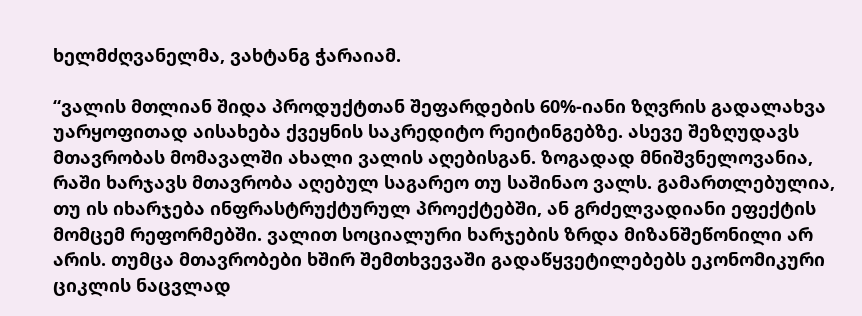ხელმძღვანელმა, ვახტანგ ჭარაიამ.

“ვალის მთლიან შიდა პროდუქტთან შეფარდების 60%-იანი ზღვრის გადალახვა უარყოფითად აისახება ქვეყნის საკრედიტო რეიტინგებზე. ასევე შეზღუდავს მთავრობას მომავალში ახალი ვალის აღებისგან. ზოგადად მნიშვნელოვანია, რაში ხარჯავს მთავრობა აღებულ საგარეო თუ საშინაო ვალს. გამართლებულია, თუ ის იხარჯება ინფრასტრუქტურულ პროექტებში, ან გრძელვადიანი ეფექტის მომცემ რეფორმებში. ვალით სოციალური ხარჯების ზრდა მიზანშეწონილი არ არის. თუმცა მთავრობები ხშირ შემთხვევაში გადაწყვეტილებებს ეკონომიკური ციკლის ნაცვლად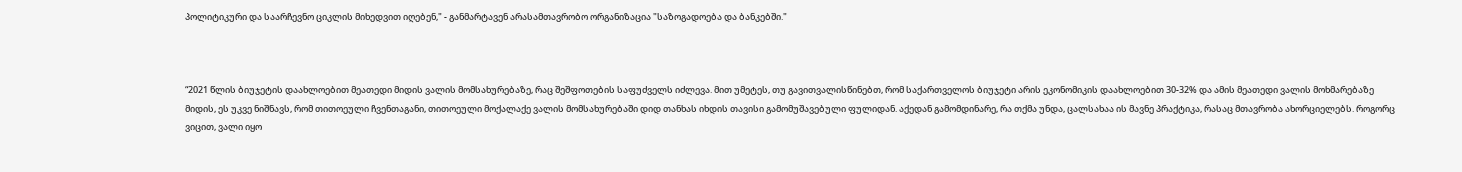პოლიტიკური და საარჩევნო ციკლის მიხედვით იღებენ," - განმარტავენ არასამთავრობო ორგანიზაცია "საზოგადოება და ბანკებში."



“2021 წლის ბიუჯეტის დაახლოებით მეათედი მიდის ვალის მომსახურებაზე, რაც შეშფოთების საფუძველს იძლევა. მით უმეტეს, თუ გავითვალისწინებთ, რომ საქართველოს ბიუჯეტი არის ეკონომიკის დაახლოებით 30-32% და ამის მეათედი ვალის მოხმარებაზე მიდის, ეს უკვე ნიშნავს, რომ თითოეული ჩვენთაგანი, თითოეული მოქალაქე ვალის მომსახურებაში დიდ თანხას იხდის თავისი გამომუშავებული ფულიდან. აქედან გამომდინარე, რა თქმა უნდა, ცალსახაა ის მავნე პრაქტიკა, რასაც მთავრობა ახორციელებს. როგორც ვიცით, ვალი იყო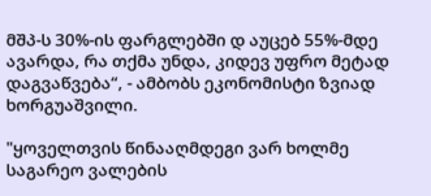მშპ-ს 30%-ის ფარგლებში დ აუცებ 55%-მდე ავარდა, რა თქმა უნდა, კიდევ უფრო მეტად დაგვაწვება“, - ამბობს ეკონომისტი ზვიად ხორგუაშვილი.

"ყოველთვის წინააღმდეგი ვარ ხოლმე საგარეო ვალების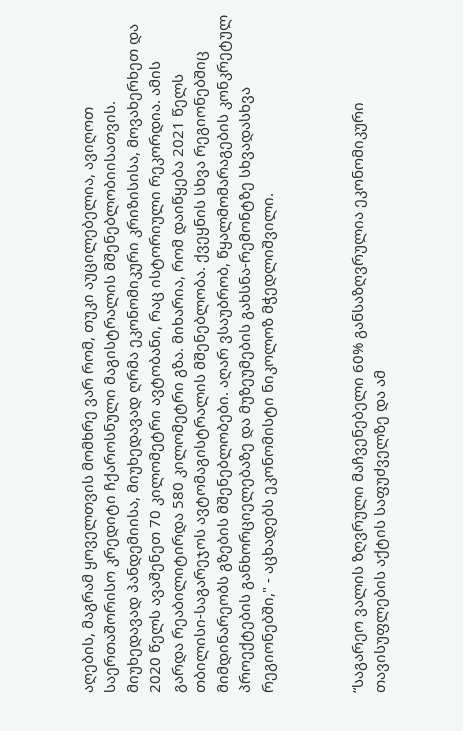აღების, მაგრამ ყოველთვის მომხრე ვარ რომ, თუკი აუცილებელია, ავიღოთ საერთაშორისო კრედიტი ჩქაროსნული მაგისტრალის მშენებლობიისათვის. მიუხედავად პანდემიისა, მიუხედავად ღრმა ეკონომიკური კრიზისისა, მოვახერხეთ და 2020 წელს ავაშენეთ 70 კილომეტრი ავტობანი, რაც ისტორიული რეკორდია. ამის გარდა რეაბილიტირდა 580 კილომეტრი გზა. მიხარია, რომ დაიწყება 2021 წელს თბილისი-საგარეჯოს ავტომაგისტრალის მშენებლობა. ქვეყნის სხვა რეგიონებშიც მიმდინარეობს გზების მშენებლობები. აღარ ვსაუბრობ, წყალმომარაგების კონკრეტულ პროექტების განხორციელებაზე და მუზეუმების გახსნა-რემონტზე სხვადასხვა რეგიონებში," - აცხადებს ეკონომისტი ნიკოლოზ მჭედლიშვილი.



“საგარეო ვალის ზღვრული მაჩვენებელი 60% განსაზღვრულია ეკონომიკური თავისუფლების აქტის საფუძველზე და ამ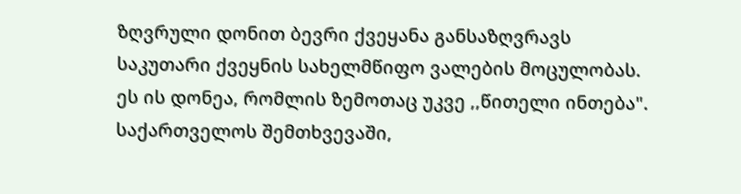ზღვრული დონით ბევრი ქვეყანა განსაზღვრავს საკუთარი ქვეყნის სახელმწიფო ვალების მოცულობას. ეს ის დონეა, რომლის ზემოთაც უკვე ,,წითელი ინთება".  საქართველოს შემთხვევაში,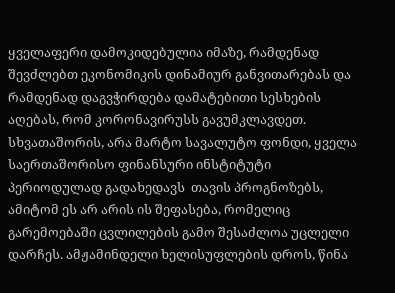ყველაფერი დამოკიდებულია იმაზე, რამდენად შევძლებთ ეკონომიკის დინამიურ განვითარებას და რამდენად დაგვჭირდება დამატებითი სესხების აღებას, რომ კორონავირუსს გავუმკლავდეთ. სხვათაშორის, არა მარტო სავალუტო ფონდი, ყველა საერთაშორისო ფინანსური ინსტიტუტი პერიოდულად გადახედავს  თავის პროგნოზებს, ამიტომ ეს არ არის ის შეფასება, რომელიც გარემოებაში ცვლილების გამო შესაძლოა უცლელი დარჩეს. ამჟამინდელი ხელისუფლების დროს, წინა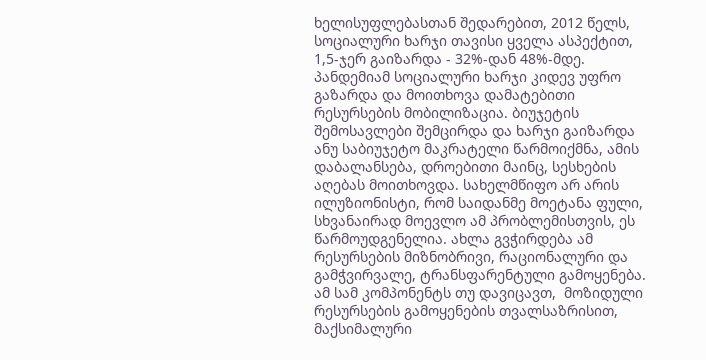ხელისუფლებასთან შედარებით, 2012 წელს, სოციალური ხარჯი თავისი ყველა ასპექტით, 1,5-ჯერ გაიზარდა - 32%-დან 48%-მდე. პანდემიამ სოციალური ხარჯი კიდევ უფრო გაზარდა და მოითხოვა დამატებითი რესურსების მობილიზაცია. ბიუჯეტის შემოსავლები შემცირდა და ხარჯი გაიზარდა ანუ საბიუჯეტო მაკრატელი წარმოიქმნა, ამის დაბალანსება, დროებითი მაინც, სესხების აღებას მოითხოვდა. სახელმწიფო არ არის ილუზიონისტი, რომ საიდანმე მოეტანა ფული, სხვანაირად მოევლო ამ პრობლემისთვის, ეს წარმოუდგენელია. ახლა გვჭირდება ამ რესურსების მიზნობრივი, რაციონალური და გამჭვირვალე, ტრანსფარენტული გამოყენება.  ამ სამ კომპონენტს თუ დავიცავთ,  მოზიდული რესურსების გამოყენების თვალსაზრისით, მაქსიმალური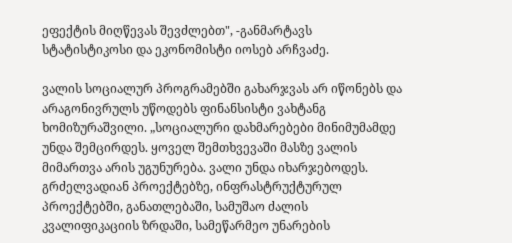ეფექტის მიღწევას შევძლებთ", -განმარტავს სტატისტიკოსი და ეკონომისტი იოსებ არჩვაძე.

ვალის სოციალურ პროგრამებში გახარჯვას არ იწონებს და არაგონივრულს უწოდებს ფინანსისტი ვახტანგ ხომიზურაშვილი. „სოციალური დახმარებები მინიმუმამდე უნდა შემცირდეს. ყოველ შემთხვევაში მასზე ვალის მიმართვა არის უგუნურება. ვალი უნდა იხარჯებოდეს. გრძელვადიან პროექტებზე, ინფრასტრუქტურულ პროექტებში, განათლებაში, სამუშაო ძალის კვალიფიკაციის ზრდაში, სამეწარმეო უნარების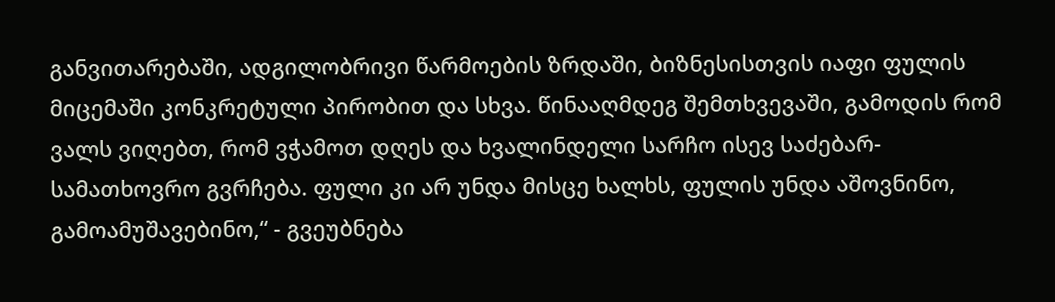განვითარებაში, ადგილობრივი წარმოების ზრდაში, ბიზნესისთვის იაფი ფულის მიცემაში კონკრეტული პირობით და სხვა. წინააღმდეგ შემთხვევაში, გამოდის რომ ვალს ვიღებთ, რომ ვჭამოთ დღეს და ხვალინდელი სარჩო ისევ საძებარ-სამათხოვრო გვრჩება. ფული კი არ უნდა მისცე ხალხს, ფულის უნდა აშოვნინო, გამოამუშავებინო,“ - გვეუბნება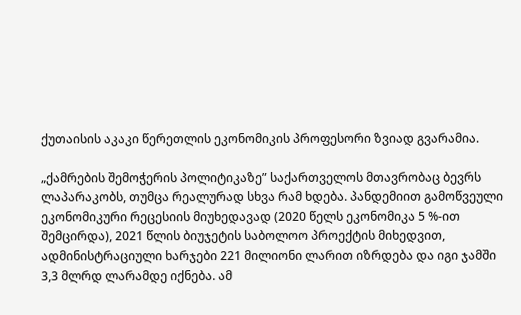ქუთაისის აკაკი წერეთლის ეკონომიკის პროფესორი ზვიად გვარამია.

„ქამრების შემოჭერის პოლიტიკაზე” საქართველოს მთავრობაც ბევრს ლაპარაკობს, თუმცა რეალურად სხვა რამ ხდება. პანდემიით გამოწვეული ეკონომიკური რეცესიის მიუხედავად (2020 წელს ეკონომიკა 5 %-ით შემცირდა), 2021 წლის ბიუჯეტის საბოლოო პროექტის მიხედვით, ადმინისტრაციული ხარჯები 221 მილიონი ლარით იზრდება და იგი ჯამში 3,3 მლრდ ლარამდე იქნება. ამ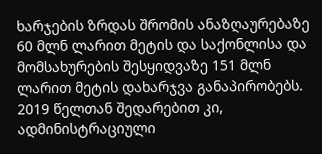ხარჯების ზრდას შრომის ანაზღაურებაზე 60 მლნ ლარით მეტის და საქონლისა და მომსახურების შესყიდვაზე 151 მლნ ლარით მეტის დახარჯვა განაპირობებს. 2019 წელთან შედარებით კი, ადმინისტრაციული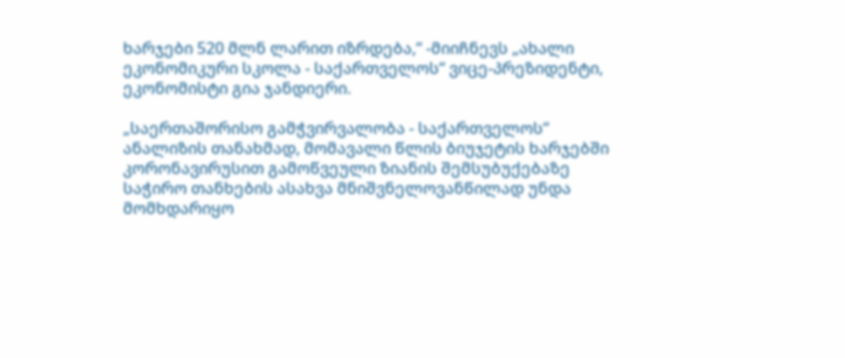ხარჯები 520 მლნ ლარით იზრდება,“ -მიიჩნევს „ახალი ეკონომიკური სკოლა - საქართველოს“ ვიცე-პრეზიდენტი, ეკონომისტი გია ჯანდიერი.

„საერთაშორისო გამჭვირვალობა - საქართველოს“ ანალიზის თანახმად, მომავალი წლის ბიუჯეტის ხარჯებში კორონავირუსით გამოწვეული ზიანის შემსუბუქებაზე საჭირო თანხების ასახვა მნიშვნელოვანწილად უნდა მომხდარიყო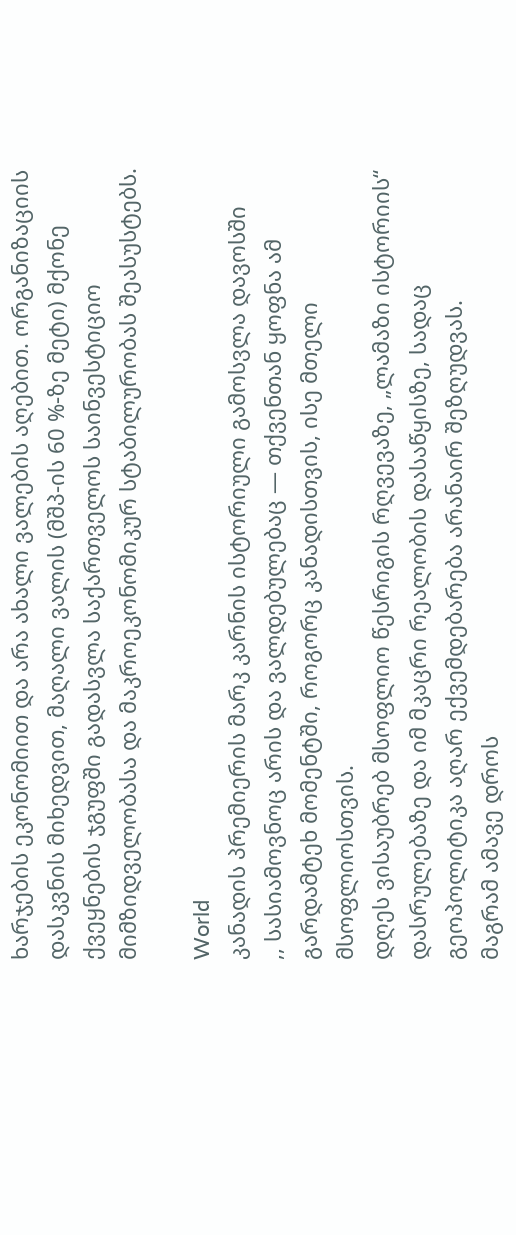ხარჯების ეკონომიით და არა ახალი ვალების აღებით. ორგანიზაციის დასკვნის მიხედვით, მაღალი ვალის (მშპ-ის 60 %-ზე მეტი) მქონე ქვეყნების ჯგუფში გადასვლა საქართველოს საინვესტიციო მიმზიდველობასა და მაკროეკონომიკურ სტაბილურობას შეასუსტებს.

World
კანადის პრემიერის მარკ კარნის ისტორიული გამოსვლა დავოსში
,, სასიამოვნოც არის და ვალდებულებაც — თქვენთან ყოფნა ამ გარდამტეხ მომენტში, როგორც კანადისთვის, ისე მთელი მსოფლიოსთვის.
დღეს ვისაუბრებ მსოფლიო წესრიგის რღვევაზე, „ლამაზი ისტორიის“ დასრულებაზე და იმ მკაცრი რეალობის დასაწყისზე, სადაც გეოპოლიტიკა აღარ ექვემდებარება არანაირ შეზღუდვას.
მაგრამ ამავე დროს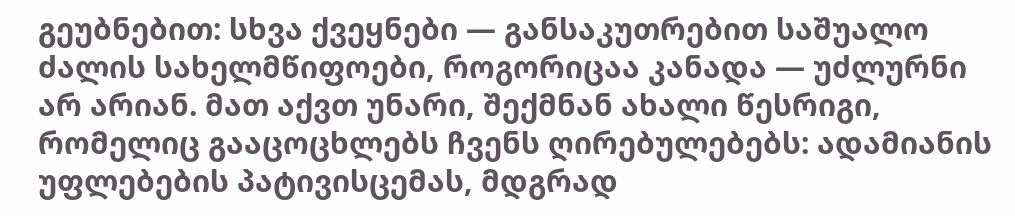გეუბნებით: სხვა ქვეყნები — განსაკუთრებით საშუალო ძალის სახელმწიფოები, როგორიცაა კანადა — უძლურნი არ არიან. მათ აქვთ უნარი, შექმნან ახალი წესრიგი, რომელიც გააცოცხლებს ჩვენს ღირებულებებს: ადამიანის უფლებების პატივისცემას, მდგრად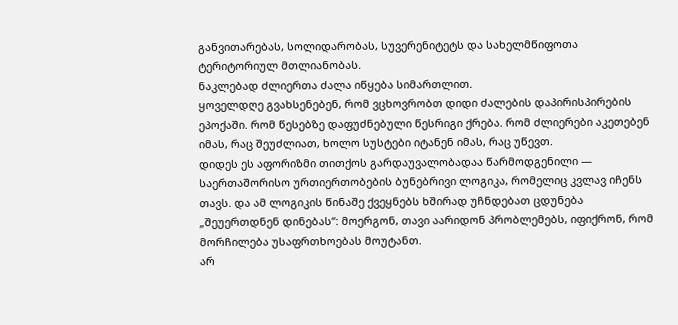განვითარებას, სოლიდარობას, სუვერენიტეტს და სახელმწიფოთა ტერიტორიულ მთლიანობას.
ნაკლებად ძლიერთა ძალა იწყება სიმართლით.
ყოველდღე გვახსენებენ, რომ ვცხოვრობთ დიდი ძალების დაპირისპირების ეპოქაში. რომ წესებზე დაფუძნებული წესრიგი ქრება. რომ ძლიერები აკეთებენ იმას, რაც შეუძლიათ, ხოლო სუსტები იტანენ იმას, რაც უწევთ.
დიდეს ეს აფორიზმი თითქოს გარდაუვალობადაა წარმოდგენილი — საერთაშორისო ურთიერთობების ბუნებრივი ლოგიკა, რომელიც კვლავ იჩენს თავს. და ამ ლოგიკის წინაშე ქვეყნებს ხშირად უჩნდებათ ცდუნება „შეუერთდნენ დინებას“: მოერგონ, თავი აარიდონ პრობლემებს, იფიქრონ, რომ მორჩილება უსაფრთხოებას მოუტანთ.
არ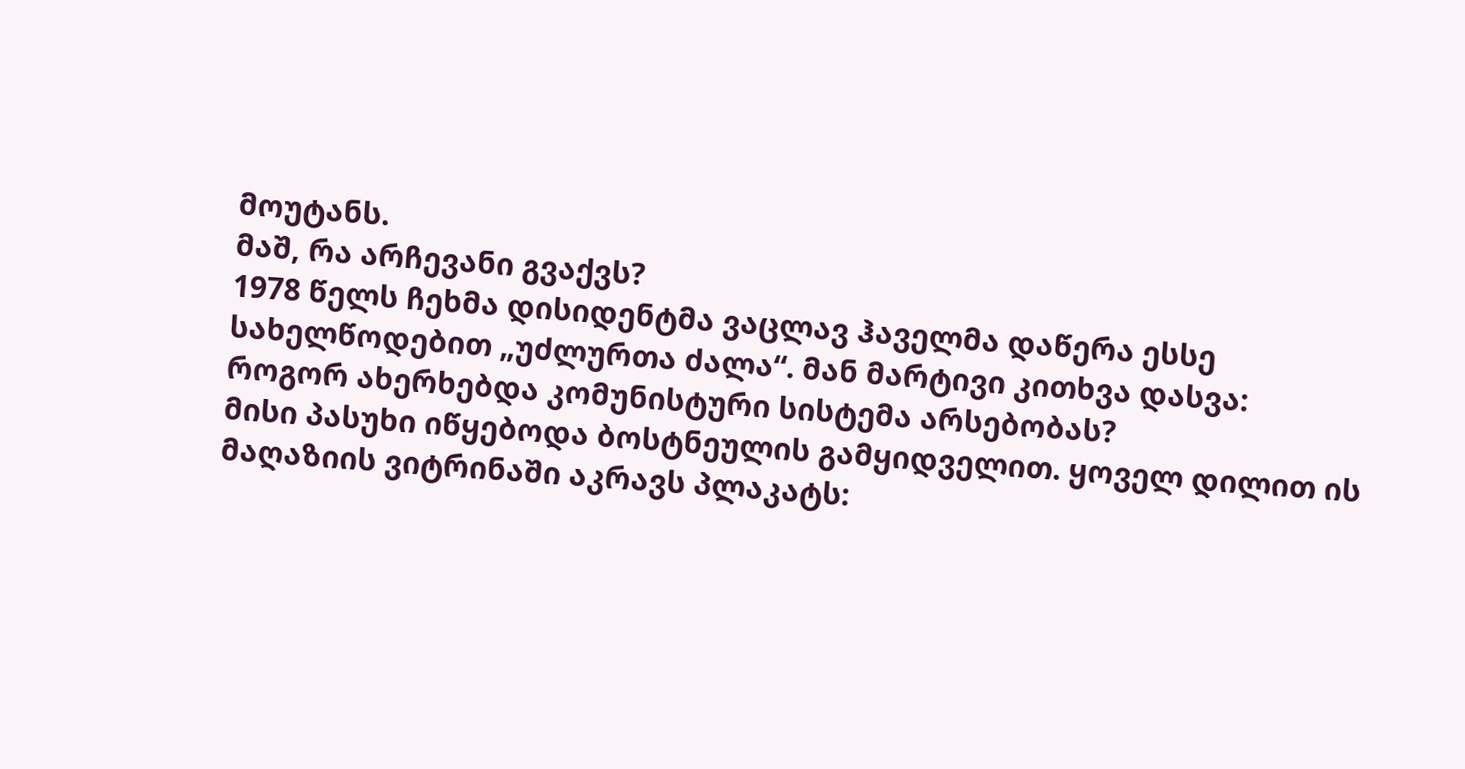მოუტანს.
მაშ, რა არჩევანი გვაქვს?
1978 წელს ჩეხმა დისიდენტმა ვაცლავ ჰაველმა დაწერა ესსე სახელწოდებით „უძლურთა ძალა“. მან მარტივი კითხვა დასვა: როგორ ახერხებდა კომუნისტური სისტემა არსებობას?
მისი პასუხი იწყებოდა ბოსტნეულის გამყიდველით. ყოველ დილით ის მაღაზიის ვიტრინაში აკრავს პლაკატს: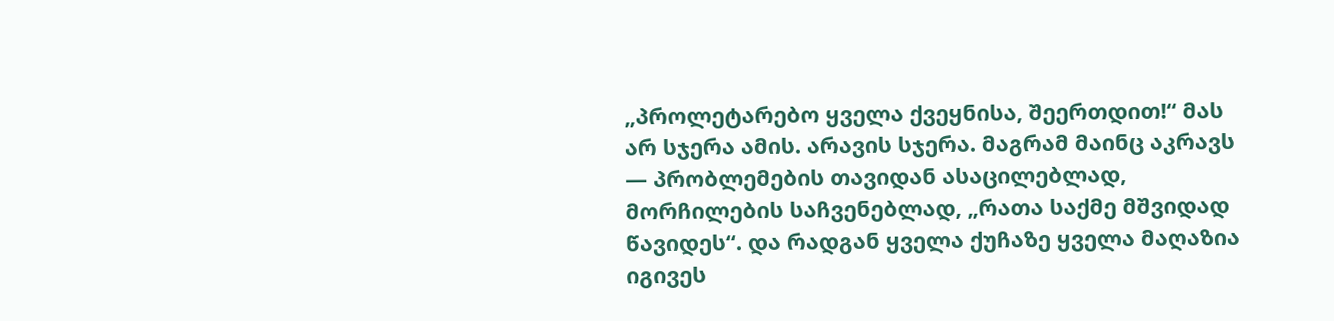„პროლეტარებო ყველა ქვეყნისა, შეერთდით!“ მას არ სჯერა ამის. არავის სჯერა. მაგრამ მაინც აკრავს — პრობლემების თავიდან ასაცილებლად, მორჩილების საჩვენებლად, „რათა საქმე მშვიდად წავიდეს“. და რადგან ყველა ქუჩაზე ყველა მაღაზია იგივეს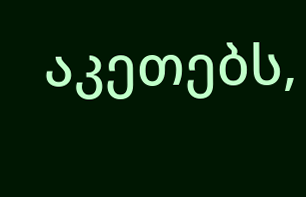აკეთებს,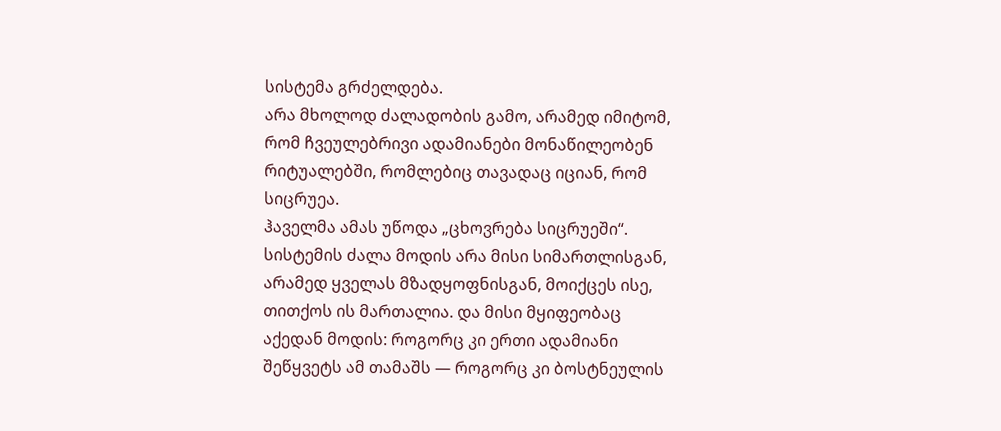სისტემა გრძელდება.
არა მხოლოდ ძალადობის გამო, არამედ იმიტომ, რომ ჩვეულებრივი ადამიანები მონაწილეობენ რიტუალებში, რომლებიც თავადაც იციან, რომ სიცრუეა.
ჰაველმა ამას უწოდა „ცხოვრება სიცრუეში“. სისტემის ძალა მოდის არა მისი სიმართლისგან, არამედ ყველას მზადყოფნისგან, მოიქცეს ისე, თითქოს ის მართალია. და მისი მყიფეობაც აქედან მოდის: როგორც კი ერთი ადამიანი შეწყვეტს ამ თამაშს — როგორც კი ბოსტნეულის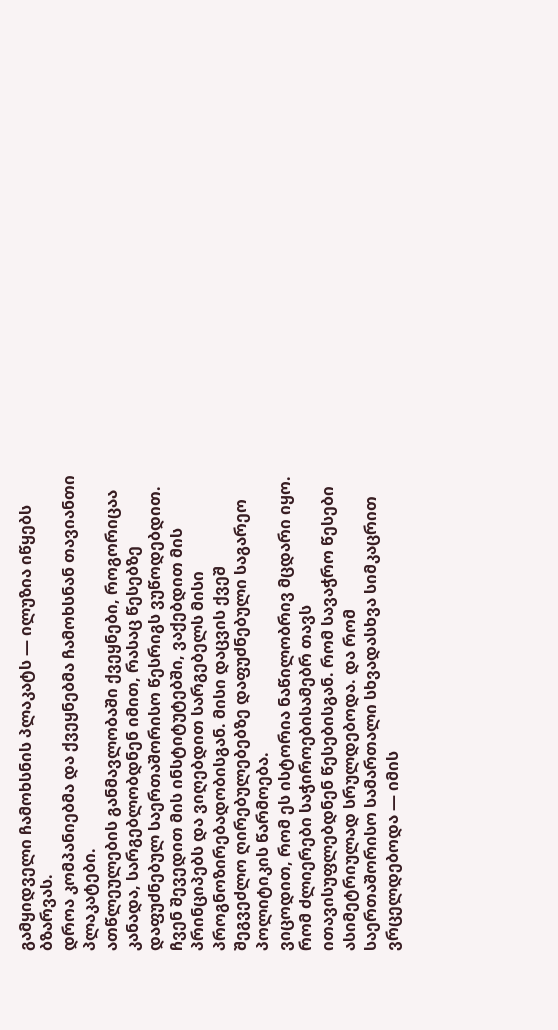გამყიდველი ჩამოხსნის პლაკატს — ილუზია იწყებს ბზარვას.
დროა კომპანიებმა და ქვეყნებმა ჩამოხსნან თავიანთი პლაკატები.
ათწლეულების განმავლობაში ქვეყნები, როგორიცაა კანადა, სარგებლობდნენ იმით, რასაც წესებზე დაფუძნებულ საერთაშორისო წესრიგს ვუწოდებდით. ჩვენ შევედით მის ინსტიტუტებში, ვაქებდით მის პრინციპებს და ვიღებდით სარგებელს მისი პროგნოზირებადობისგან. მისი დაცვის ქვეშ შეგვეძლო ღირებულებებზე დაფუძნებული საგარეო პოლიტიკის წარმოება.
ვიცოდით, რომ ეს ისტორია ნაწილობრივ მცდარი იყო. რომ ძლიერები საჭიროებისამებრ თავს ითავისუფლებდნენ წესებისგან. რომ სავაჭრო წესები ასიმეტრიულად სრულდებოდა. და რომ საერთაშორისო სამართალი სხვადასხვა სიმკაცრით ვრცელდებოდა — იმის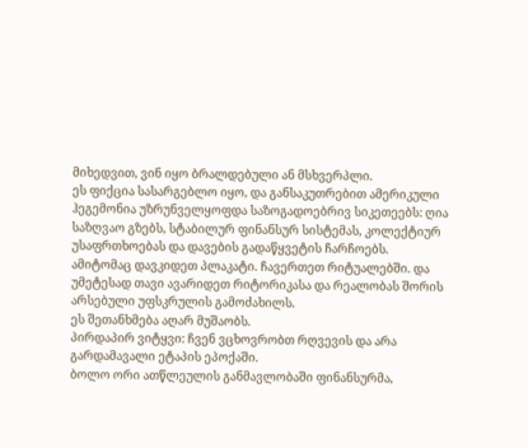მიხედვით, ვინ იყო ბრალდებული ან მსხვერპლი.
ეს ფიქცია სასარგებლო იყო, და განსაკუთრებით ამერიკული ჰეგემონია უზრუნველყოფდა საზოგადოებრივ სიკეთეებს: ღია საზღვაო გზებს, სტაბილურ ფინანსურ სისტემას, კოლექტიურ უსაფრთხოებას და დავების გადაწყვეტის ჩარჩოებს.
ამიტომაც დავკიდეთ პლაკატი. ჩავერთეთ რიტუალებში. და უმეტესად თავი ავარიდეთ რიტორიკასა და რეალობას შორის არსებული უფსკრულის გამოძახილს.
ეს შეთანხმება აღარ მუშაობს.
პირდაპირ ვიტყვი: ჩვენ ვცხოვრობთ რღვევის და არა გარდამავალი ეტაპის ეპოქაში.
ბოლო ორი ათწლეულის განმავლობაში ფინანსურმა,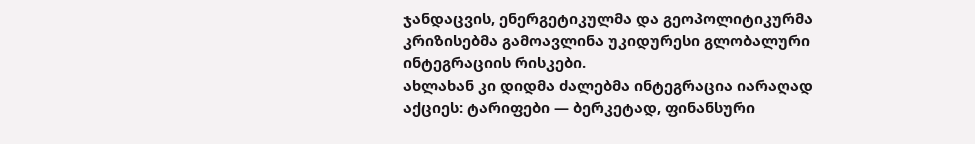ჯანდაცვის, ენერგეტიკულმა და გეოპოლიტიკურმა კრიზისებმა გამოავლინა უკიდურესი გლობალური ინტეგრაციის რისკები.
ახლახან კი დიდმა ძალებმა ინტეგრაცია იარაღად აქციეს: ტარიფები — ბერკეტად, ფინანსური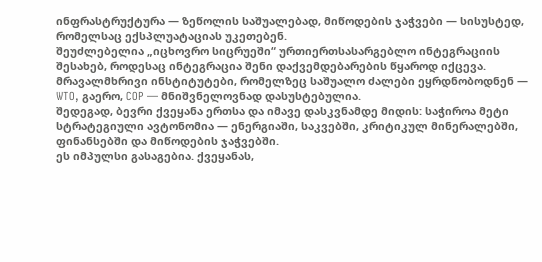ინფრასტრუქტურა — ზეწოლის საშუალებად, მიწოდების ჯაჭვები — სისუსტედ, რომელსაც ექსპლუატაციას უკეთებენ.
შეუძლებელია „იცხოვრო სიცრუეში“ ურთიერთსასარგებლო ინტეგრაციის შესახებ, როდესაც ინტეგრაცია შენი დაქვემდებარების წყაროდ იქცევა.
მრავალმხრივი ინსტიტუტები, რომელზეც საშუალო ძალები ეყრდნობოდნენ — WTO, გაერო, COP — მნიშვნელოვნად დასუსტებულია.
შედეგად, ბევრი ქვეყანა ერთსა და იმავე დასკვნამდე მიდის: საჭიროა მეტი სტრატეგიული ავტონომია — ენერგიაში, საკვებში, კრიტიკულ მინერალებში, ფინანსებში და მიწოდების ჯაჭვებში.
ეს იმპულსი გასაგებია. ქვეყანას,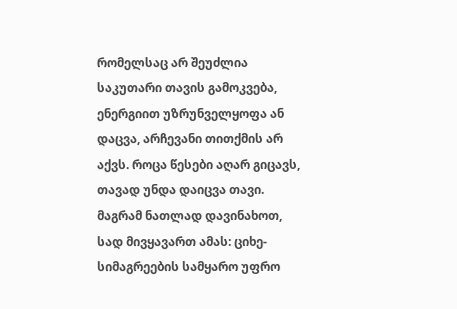რომელსაც არ შეუძლია საკუთარი თავის გამოკვება, ენერგიით უზრუნველყოფა ან დაცვა, არჩევანი თითქმის არ აქვს. როცა წესები აღარ გიცავს, თავად უნდა დაიცვა თავი.
მაგრამ ნათლად დავინახოთ, სად მივყავართ ამას: ციხე-სიმაგრეების სამყარო უფრო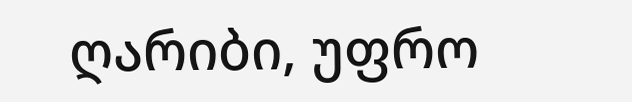ღარიბი, უფრო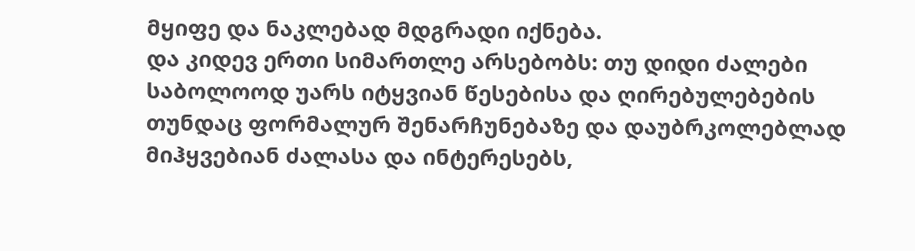მყიფე და ნაკლებად მდგრადი იქნება.
და კიდევ ერთი სიმართლე არსებობს: თუ დიდი ძალები საბოლოოდ უარს იტყვიან წესებისა და ღირებულებების თუნდაც ფორმალურ შენარჩუნებაზე და დაუბრკოლებლად მიჰყვებიან ძალასა და ინტერესებს,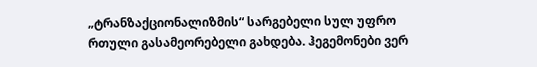„ტრანზაქციონალიზმის“ სარგებელი სულ უფრო რთული გასამეორებელი გახდება. ჰეგემონები ვერ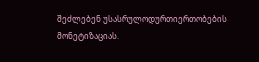შეძლებენ უსასრულოდურთიერთობების მონეტიზაციას.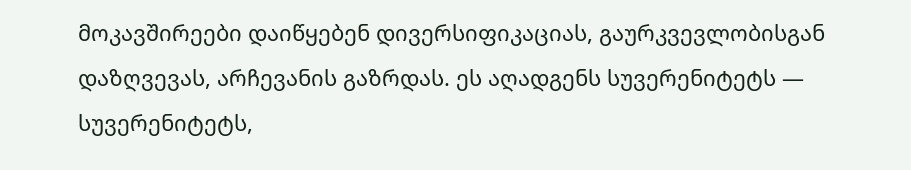მოკავშირეები დაიწყებენ დივერსიფიკაციას, გაურკვევლობისგან დაზღვევას, არჩევანის გაზრდას. ეს აღადგენს სუვერენიტეტს — სუვერენიტეტს,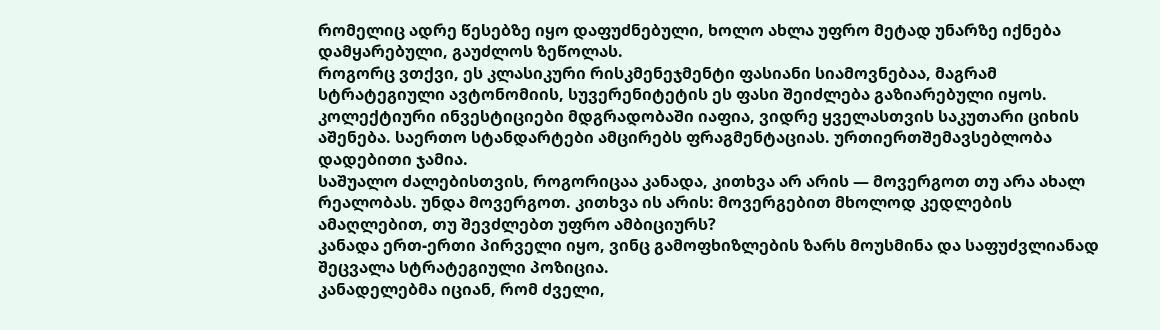რომელიც ადრე წესებზე იყო დაფუძნებული, ხოლო ახლა უფრო მეტად უნარზე იქნება დამყარებული, გაუძლოს ზეწოლას.
როგორც ვთქვი, ეს კლასიკური რისკმენეჯმენტი ფასიანი სიამოვნებაა, მაგრამ სტრატეგიული ავტონომიის, სუვერენიტეტის ეს ფასი შეიძლება გაზიარებული იყოს. კოლექტიური ინვესტიციები მდგრადობაში იაფია, ვიდრე ყველასთვის საკუთარი ციხის აშენება. საერთო სტანდარტები ამცირებს ფრაგმენტაციას. ურთიერთშემავსებლობა დადებითი ჯამია.
საშუალო ძალებისთვის, როგორიცაა კანადა, კითხვა არ არის — მოვერგოთ თუ არა ახალ რეალობას. უნდა მოვერგოთ. კითხვა ის არის: მოვერგებით მხოლოდ კედლების ამაღლებით, თუ შევძლებთ უფრო ამბიციურს?
კანადა ერთ-ერთი პირველი იყო, ვინც გამოფხიზლების ზარს მოუსმინა და საფუძვლიანად შეცვალა სტრატეგიული პოზიცია.
კანადელებმა იციან, რომ ძველი,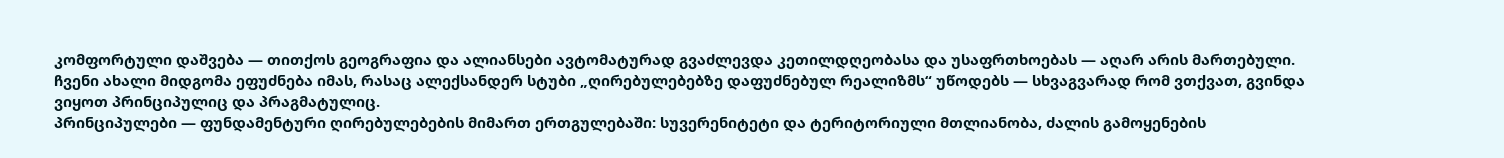კომფორტული დაშვება — თითქოს გეოგრაფია და ალიანსები ავტომატურად გვაძლევდა კეთილდღეობასა და უსაფრთხოებას — აღარ არის მართებული.
ჩვენი ახალი მიდგომა ეფუძნება იმას, რასაც ალექსანდერ სტუბი „ღირებულებებზე დაფუძნებულ რეალიზმს“ უწოდებს — სხვაგვარად რომ ვთქვათ, გვინდა ვიყოთ პრინციპულიც და პრაგმატულიც.
პრინციპულები — ფუნდამენტური ღირებულებების მიმართ ერთგულებაში: სუვერენიტეტი და ტერიტორიული მთლიანობა, ძალის გამოყენების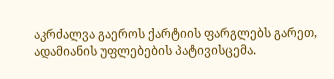აკრძალვა გაეროს ქარტიის ფარგლებს გარეთ, ადამიანის უფლებების პატივისცემა.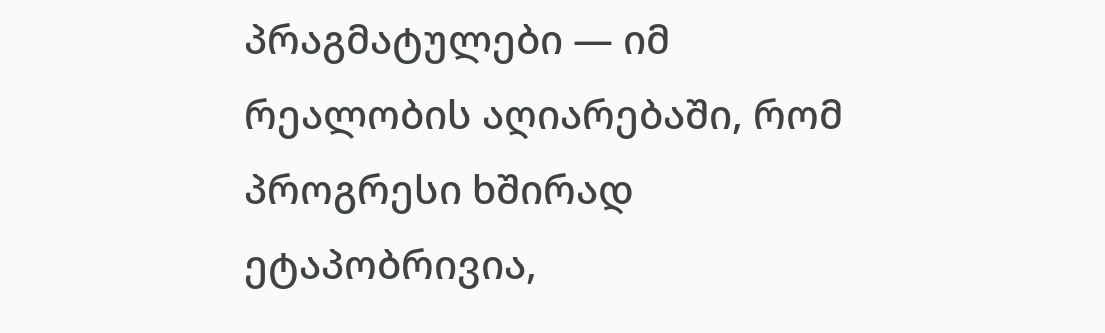პრაგმატულები — იმ რეალობის აღიარებაში, რომ პროგრესი ხშირად ეტაპობრივია,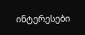ინტერესები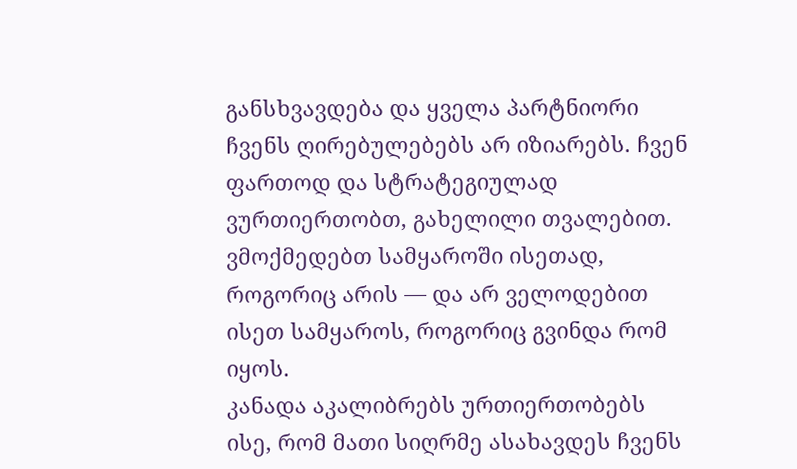განსხვავდება და ყველა პარტნიორი ჩვენს ღირებულებებს არ იზიარებს. ჩვენ ფართოდ და სტრატეგიულად ვურთიერთობთ, გახელილი თვალებით. ვმოქმედებთ სამყაროში ისეთად, როგორიც არის — და არ ველოდებით ისეთ სამყაროს, როგორიც გვინდა რომ იყოს.
კანადა აკალიბრებს ურთიერთობებს ისე, რომ მათი სიღრმე ასახავდეს ჩვენს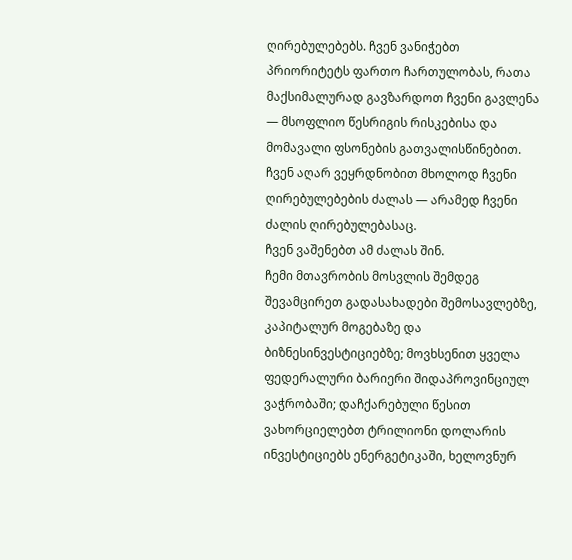ღირებულებებს. ჩვენ ვანიჭებთ პრიორიტეტს ფართო ჩართულობას, რათა მაქსიმალურად გავზარდოთ ჩვენი გავლენა — მსოფლიო წესრიგის რისკებისა და მომავალი ფსონების გათვალისწინებით.
ჩვენ აღარ ვეყრდნობით მხოლოდ ჩვენი ღირებულებების ძალას — არამედ ჩვენი ძალის ღირებულებასაც.
ჩვენ ვაშენებთ ამ ძალას შინ.
ჩემი მთავრობის მოსვლის შემდეგ შევამცირეთ გადასახადები შემოსავლებზე, კაპიტალურ მოგებაზე და ბიზნესინვესტიციებზე; მოვხსენით ყველა ფედერალური ბარიერი შიდაპროვინციულ ვაჭრობაში; დაჩქარებული წესით ვახორციელებთ ტრილიონი დოლარის ინვესტიციებს ენერგეტიკაში, ხელოვნურ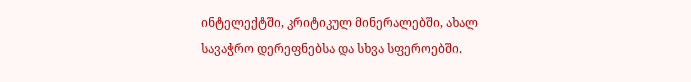ინტელექტში, კრიტიკულ მინერალებში, ახალ სავაჭრო დერეფნებსა და სხვა სფეროებში.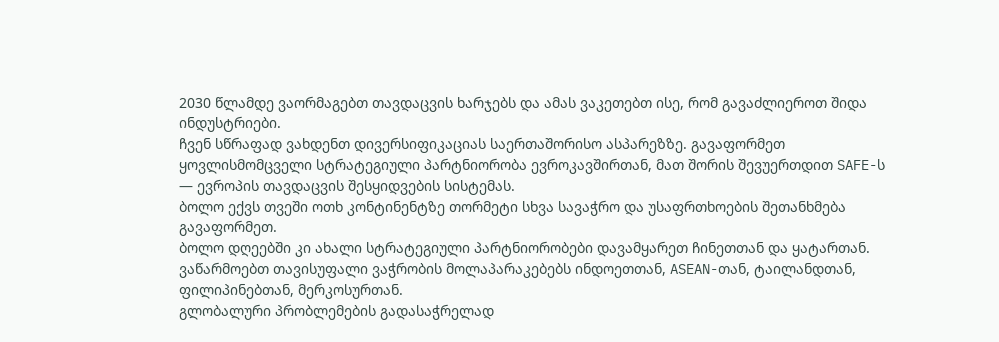2030 წლამდე ვაორმაგებთ თავდაცვის ხარჯებს და ამას ვაკეთებთ ისე, რომ გავაძლიეროთ შიდა ინდუსტრიები.
ჩვენ სწრაფად ვახდენთ დივერსიფიკაციას საერთაშორისო ასპარეზზე. გავაფორმეთ ყოვლისმომცველი სტრატეგიული პარტნიორობა ევროკავშირთან, მათ შორის შევუერთდით SAFE-ს — ევროპის თავდაცვის შესყიდვების სისტემას.
ბოლო ექვს თვეში ოთხ კონტინენტზე თორმეტი სხვა სავაჭრო და უსაფრთხოების შეთანხმება გავაფორმეთ.
ბოლო დღეებში კი ახალი სტრატეგიული პარტნიორობები დავამყარეთ ჩინეთთან და ყატართან.
ვაწარმოებთ თავისუფალი ვაჭრობის მოლაპარაკებებს ინდოეთთან, ASEAN-თან, ტაილანდთან, ფილიპინებთან, მერკოსურთან.
გლობალური პრობლემების გადასაჭრელად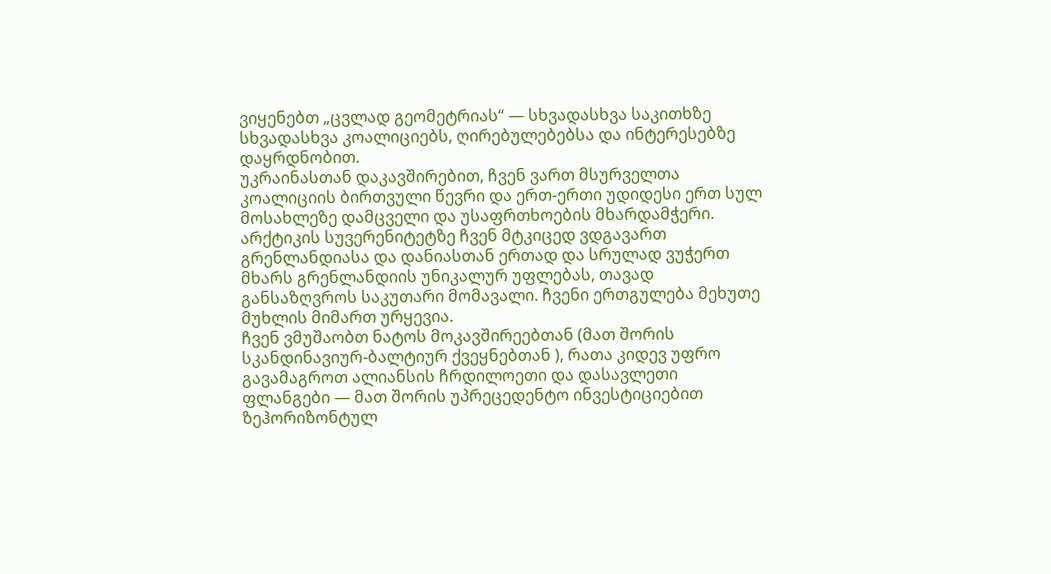ვიყენებთ „ცვლად გეომეტრიას“ — სხვადასხვა საკითხზე სხვადასხვა კოალიციებს, ღირებულებებსა და ინტერესებზე დაყრდნობით.
უკრაინასთან დაკავშირებით, ჩვენ ვართ მსურველთა კოალიციის ბირთვული წევრი და ერთ-ერთი უდიდესი ერთ სულ მოსახლეზე დამცველი და უსაფრთხოების მხარდამჭერი.
არქტიკის სუვერენიტეტზე ჩვენ მტკიცედ ვდგავართ გრენლანდიასა და დანიასთან ერთად და სრულად ვუჭერთ მხარს გრენლანდიის უნიკალურ უფლებას, თავად განსაზღვროს საკუთარი მომავალი. ჩვენი ერთგულება მეხუთე მუხლის მიმართ ურყევია.
ჩვენ ვმუშაობთ ნატოს მოკავშირეებთან (მათ შორის სკანდინავიურ-ბალტიურ ქვეყნებთან ), რათა კიდევ უფრო გავამაგროთ ალიანსის ჩრდილოეთი და დასავლეთი ფლანგები — მათ შორის უპრეცედენტო ინვესტიციებით ზეჰორიზონტულ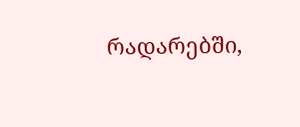რადარებში,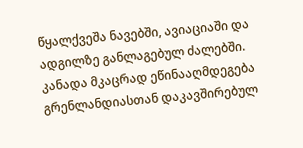წყალქვეშა ნავებში, ავიაციაში და ადგილზე განლაგებულ ძალებში. კანადა მკაცრად ეწინააღმდეგება გრენლანდიასთან დაკავშირებულ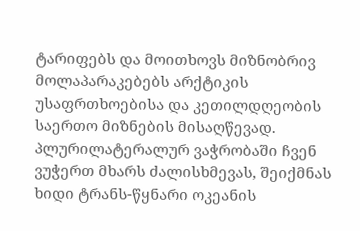ტარიფებს და მოითხოვს მიზნობრივ მოლაპარაკებებს არქტიკის უსაფრთხოებისა და კეთილდღეობის საერთო მიზნების მისაღწევად.
პლურილატერალურ ვაჭრობაში ჩვენ ვუჭერთ მხარს ძალისხმევას, შეიქმნას ხიდი ტრანს-წყნარი ოკეანის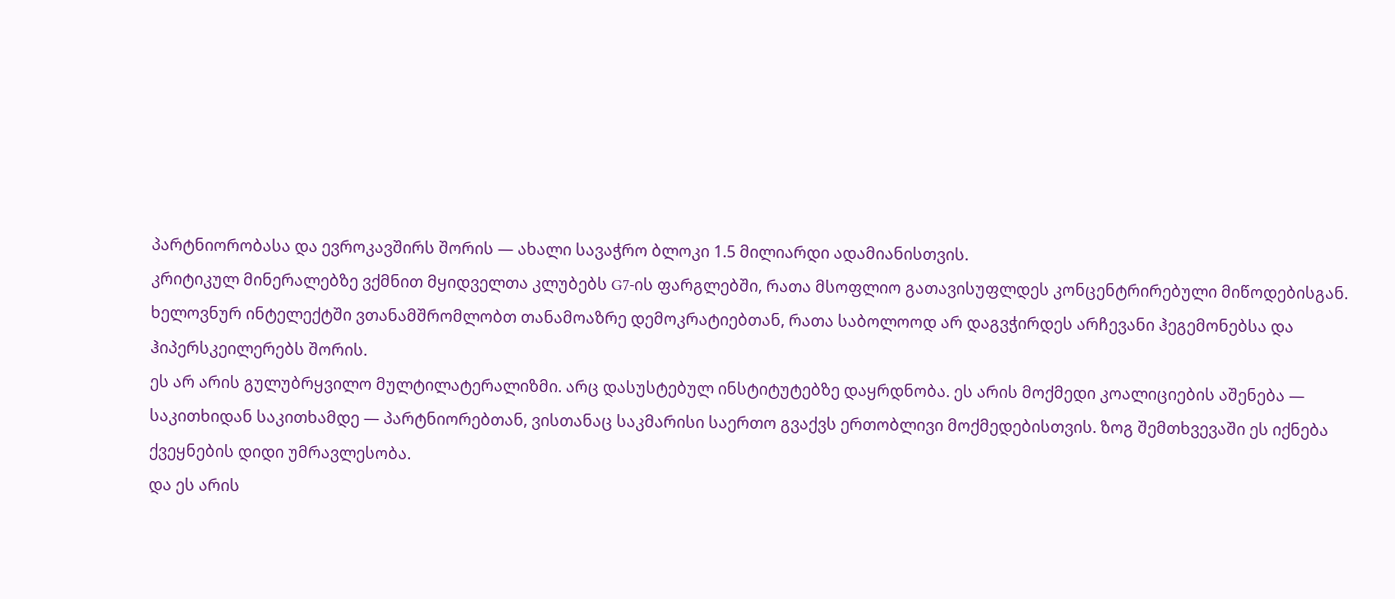პარტნიორობასა და ევროკავშირს შორის — ახალი სავაჭრო ბლოკი 1.5 მილიარდი ადამიანისთვის.
კრიტიკულ მინერალებზე ვქმნით მყიდველთა კლუბებს G7-ის ფარგლებში, რათა მსოფლიო გათავისუფლდეს კონცენტრირებული მიწოდებისგან.
ხელოვნურ ინტელექტში ვთანამშრომლობთ თანამოაზრე დემოკრატიებთან, რათა საბოლოოდ არ დაგვჭირდეს არჩევანი ჰეგემონებსა და ჰიპერსკეილერებს შორის.
ეს არ არის გულუბრყვილო მულტილატერალიზმი. არც დასუსტებულ ინსტიტუტებზე დაყრდნობა. ეს არის მოქმედი კოალიციების აშენება — საკითხიდან საკითხამდე — პარტნიორებთან, ვისთანაც საკმარისი საერთო გვაქვს ერთობლივი მოქმედებისთვის. ზოგ შემთხვევაში ეს იქნება ქვეყნების დიდი უმრავლესობა.
და ეს არის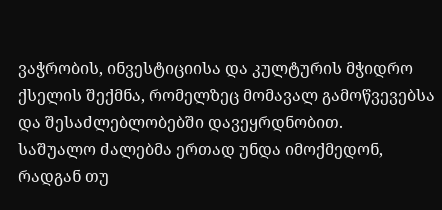ვაჭრობის, ინვესტიციისა და კულტურის მჭიდრო ქსელის შექმნა, რომელზეც მომავალ გამოწვევებსა და შესაძლებლობებში დავეყრდნობით.
საშუალო ძალებმა ერთად უნდა იმოქმედონ, რადგან თუ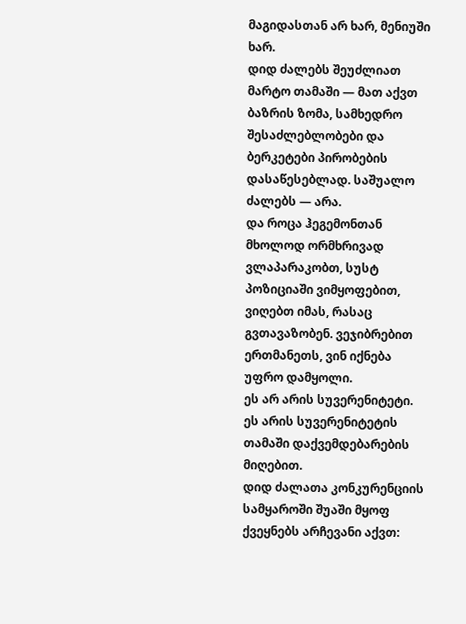მაგიდასთან არ ხარ, მენიუში ხარ.
დიდ ძალებს შეუძლიათ მარტო თამაში — მათ აქვთ ბაზრის ზომა, სამხედრო შესაძლებლობები და ბერკეტები პირობების დასაწესებლად. საშუალო ძალებს — არა.
და როცა ჰეგემონთან მხოლოდ ორმხრივად ვლაპარაკობთ, სუსტ პოზიციაში ვიმყოფებით, ვიღებთ იმას, რასაც გვთავაზობენ. ვეჯიბრებით ერთმანეთს, ვინ იქნება უფრო დამყოლი.
ეს არ არის სუვერენიტეტი. ეს არის სუვერენიტეტის თამაში დაქვემდებარების მიღებით.
დიდ ძალათა კონკურენციის სამყაროში შუაში მყოფ ქვეყნებს არჩევანი აქვთ: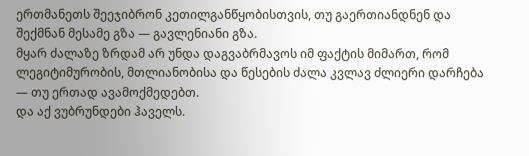ერთმანეთს შეეჯიბრონ კეთილგანწყობისთვის, თუ გაერთიანდნენ და შექმნან მესამე გზა — გავლენიანი გზა.
მყარ ძალაზე ზრდამ არ უნდა დაგვაბრმავოს იმ ფაქტის მიმართ, რომ ლეგიტიმურობის, მთლიანობისა და წესების ძალა კვლავ ძლიერი დარჩება — თუ ერთად ავამოქმედებთ.
და აქ ვუბრუნდები ჰაველს.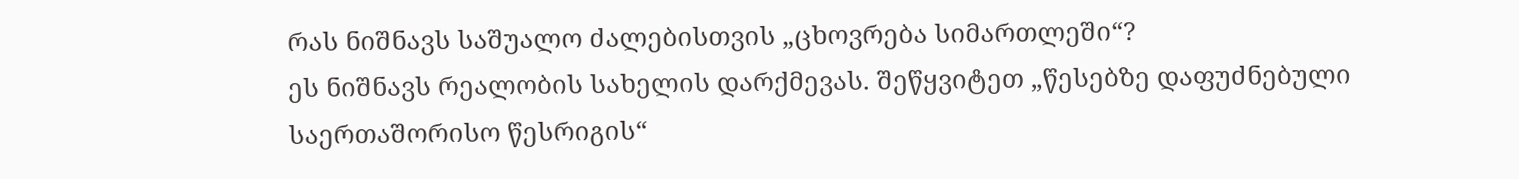რას ნიშნავს საშუალო ძალებისთვის „ცხოვრება სიმართლეში“?
ეს ნიშნავს რეალობის სახელის დარქმევას. შეწყვიტეთ „წესებზე დაფუძნებული საერთაშორისო წესრიგის“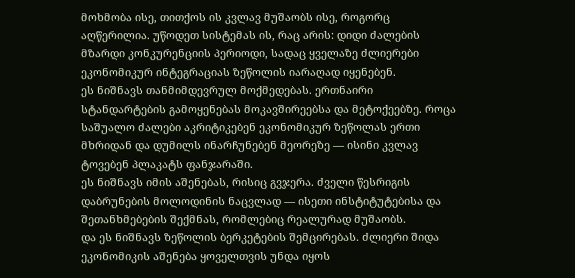მოხმობა ისე, თითქოს ის კვლავ მუშაობს ისე, როგორც აღწერილია. უწოდეთ სისტემას ის, რაც არის: დიდი ძალების მზარდი კონკურენციის პერიოდი, სადაც ყველაზე ძლიერები ეკონომიკურ ინტეგრაციას ზეწოლის იარაღად იყენებენ.
ეს ნიშნავს თანმიმდევრულ მოქმედებას. ერთნაირი სტანდარტების გამოყენებას მოკავშირეებსა და მეტოქეებზე. როცა საშუალო ძალები აკრიტიკებენ ეკონომიკურ ზეწოლას ერთი მხრიდან და დუმილს ინარჩუნებენ მეორეზე — ისინი კვლავ ტოვებენ პლაკატს ფანჯარაში.
ეს ნიშნავს იმის აშენებას, რისიც გვჯერა. ძველი წესრიგის დაბრუნების მოლოდინის ნაცვლად — ისეთი ინსტიტუტებისა და შეთანხმებების შექმნას, რომლებიც რეალურად მუშაობს.
და ეს ნიშნავს ზეწოლის ბერკეტების შემცირებას. ძლიერი შიდა ეკონომიკის აშენება ყოველთვის უნდა იყოს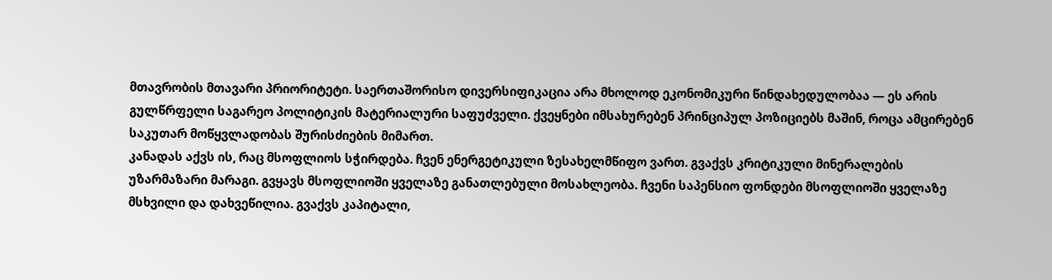მთავრობის მთავარი პრიორიტეტი. საერთაშორისო დივერსიფიკაცია არა მხოლოდ ეკონომიკური წინდახედულობაა — ეს არის გულწრფელი საგარეო პოლიტიკის მატერიალური საფუძველი. ქვეყნები იმსახურებენ პრინციპულ პოზიციებს მაშინ, როცა ამცირებენ საკუთარ მოწყვლადობას შურისძიების მიმართ.
კანადას აქვს ის, რაც მსოფლიოს სჭირდება. ჩვენ ენერგეტიკული ზესახელმწიფო ვართ. გვაქვს კრიტიკული მინერალების უზარმაზარი მარაგი. გვყავს მსოფლიოში ყველაზე განათლებული მოსახლეობა. ჩვენი საპენსიო ფონდები მსოფლიოში ყველაზე მსხვილი და დახვეწილია. გვაქვს კაპიტალი,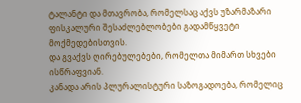ტალანტი და მთავრობა, რომელსაც აქვს უზარმაზარი ფისკალური შესაძლებლობები გადამწყვეტი მოქმედებისთვის.
და გვაქვს ღირებულებები, რომელთა მიმართ სხვები ისწრაფვიან.
კანადა არის პლურალისტური საზოგადოება, რომელიც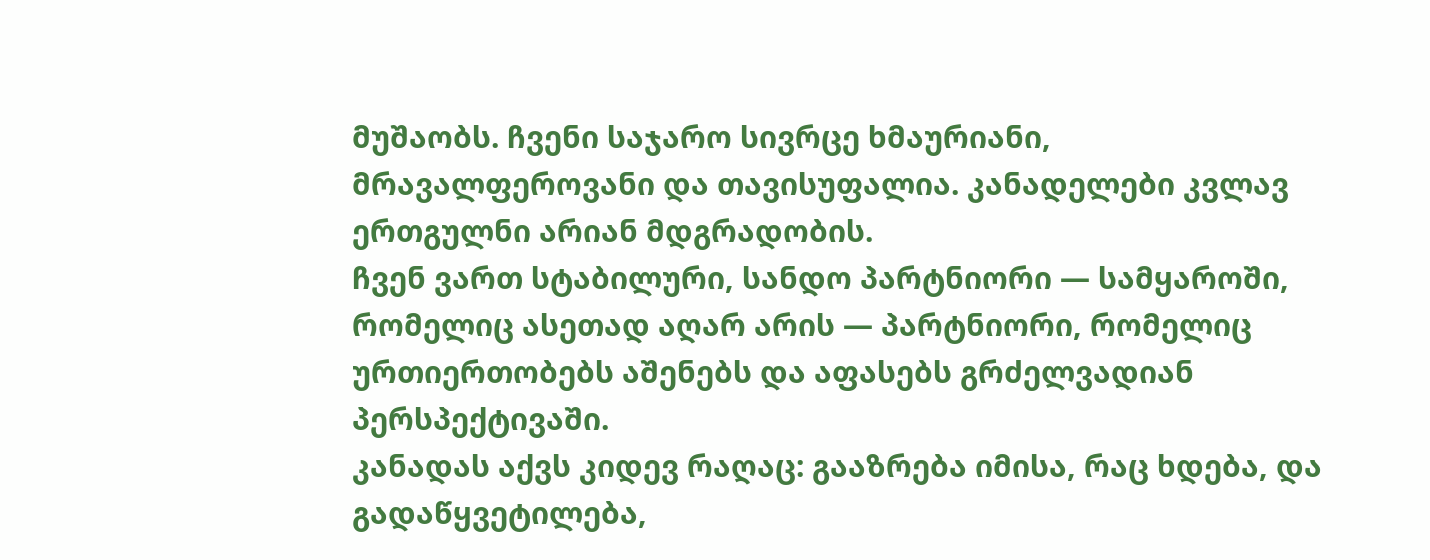მუშაობს. ჩვენი საჯარო სივრცე ხმაურიანი, მრავალფეროვანი და თავისუფალია. კანადელები კვლავ ერთგულნი არიან მდგრადობის.
ჩვენ ვართ სტაბილური, სანდო პარტნიორი — სამყაროში, რომელიც ასეთად აღარ არის — პარტნიორი, რომელიც ურთიერთობებს აშენებს და აფასებს გრძელვადიან პერსპექტივაში.
კანადას აქვს კიდევ რაღაც: გააზრება იმისა, რაც ხდება, და გადაწყვეტილება,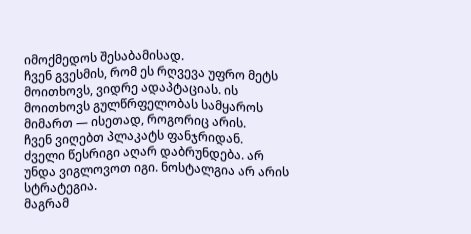იმოქმედოს შესაბამისად.
ჩვენ გვესმის, რომ ეს რღვევა უფრო მეტს მოითხოვს, ვიდრე ადაპტაციას. ის მოითხოვს გულწრფელობას სამყაროს მიმართ — ისეთად, როგორიც არის.
ჩვენ ვიღებთ პლაკატს ფანჯრიდან.
ძველი წესრიგი აღარ დაბრუნდება. არ უნდა ვიგლოვოთ იგი. ნოსტალგია არ არის სტრატეგია.
მაგრამ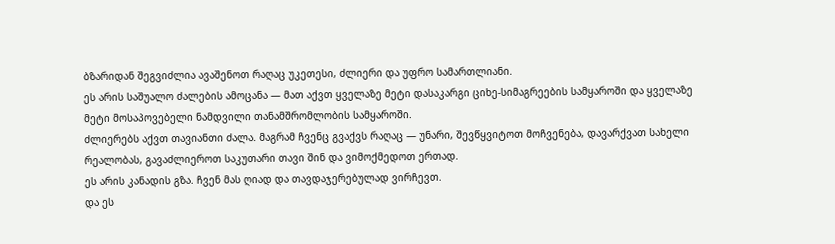ბზარიდან შეგვიძლია ავაშენოთ რაღაც უკეთესი, ძლიერი და უფრო სამართლიანი.
ეს არის საშუალო ძალების ამოცანა — მათ აქვთ ყველაზე მეტი დასაკარგი ციხე-სიმაგრეების სამყაროში და ყველაზე მეტი მოსაპოვებელი ნამდვილი თანამშრომლობის სამყაროში.
ძლიერებს აქვთ თავიანთი ძალა. მაგრამ ჩვენც გვაქვს რაღაც — უნარი, შევწყვიტოთ მოჩვენება, დავარქვათ სახელი რეალობას, გავაძლიეროთ საკუთარი თავი შინ და ვიმოქმედოთ ერთად.
ეს არის კანადის გზა. ჩვენ მას ღიად და თავდაჯერებულად ვირჩევთ.
და ეს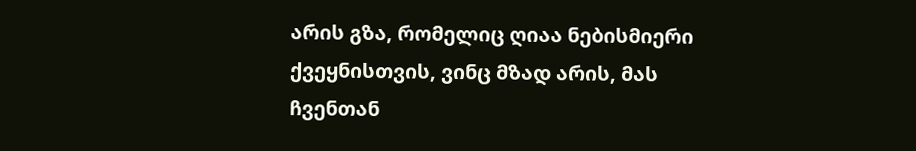არის გზა, რომელიც ღიაა ნებისმიერი ქვეყნისთვის, ვინც მზად არის, მას ჩვენთან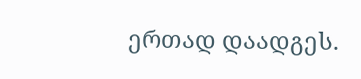ერთად დაადგეს.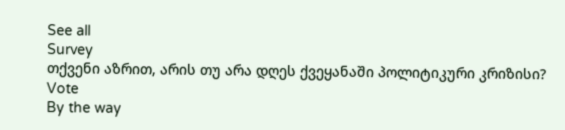See all
Survey
თქვენი აზრით, არის თუ არა დღეს ქვეყანაში პოლიტიკური კრიზისი?
Vote
By the way